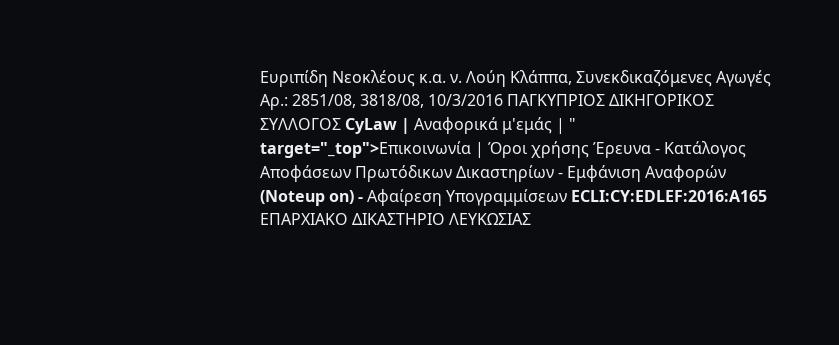Ευριπίδη Νεοκλέους κ.α. ν. Λούη Κλάππα, Συνεκδικαζόμενες Αγωγές Αρ.: 2851/08, 3818/08, 10/3/2016 ΠΑΓΚΥΠΡΙΟΣ ΔΙΚΗΓΟΡΙΚΟΣ ΣΥΛΛΟΓΟΣ CyLaw | Αναφορικά μ'εμάς | " target="_top">Επικοινωνία | Όροι χρήσης Έρευνα - Κατάλογος Αποφάσεων Πρωτόδικων Δικαστηρίων - Εμφάνιση Αναφορών (Noteup on) - Αφαίρεση Υπογραμμίσεων ECLI:CY:EDLEF:2016:A165 ΕΠΑΡΧΙΑΚΟ ΔΙΚΑΣΤΗΡΙΟ ΛΕΥΚΩΣΙΑΣ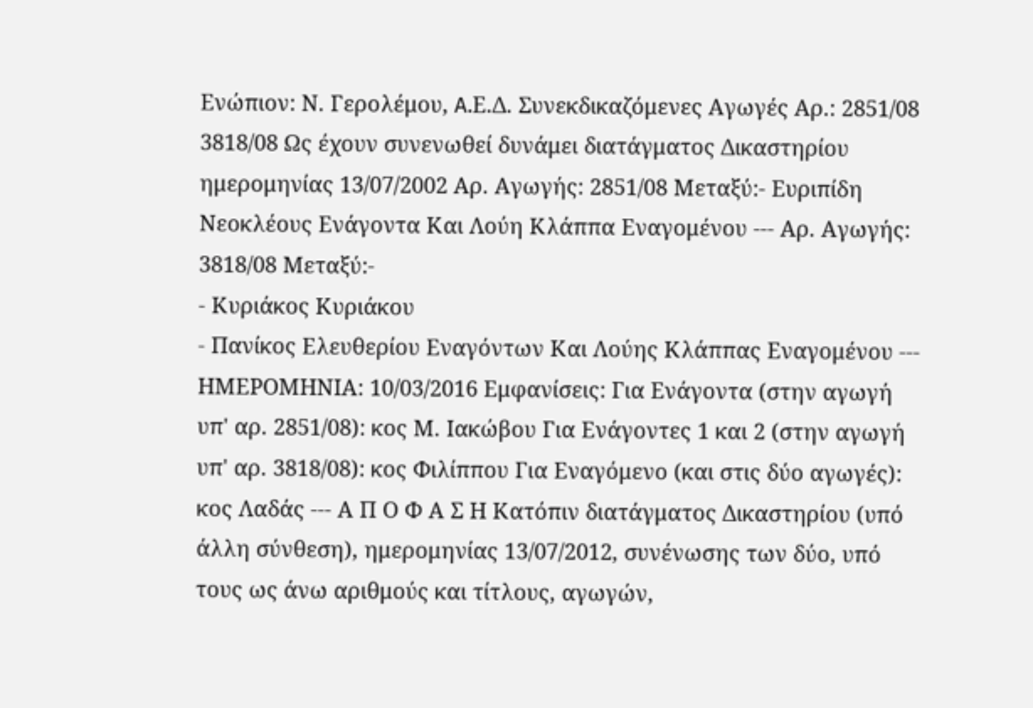Ενώπιον: Ν. Γερολέμου, A.Ε.Δ. Συνεκδικαζόμενες Αγωγές Αρ.: 2851/08 3818/08 Ως έχουν συνενωθεί δυνάμει διατάγματος Δικαστηρίου ημερομηνίας 13/07/2002 Αρ. Αγωγής: 2851/08 Μεταξύ:- Ευριπίδη Νεοκλέους Ενάγοντα Και Λούη Κλάππα Εναγομένου --- Αρ. Αγωγής: 3818/08 Μεταξύ:-
- Κυριάκος Κυριάκου
- Πανίκος Ελευθερίου Εναγόντων Και Λούης Κλάππας Εναγομένου --- ΗΜΕΡΟΜΗΝΙΑ: 10/03/2016 Εμφανίσεις: Για Ενάγοντα (στην αγωγή υπ' αρ. 2851/08): κος Μ. Ιακώβου Για Ενάγοντες 1 και 2 (στην αγωγή υπ' αρ. 3818/08): κος Φιλίππου Για Εναγόμενο (και στις δύο αγωγές): κος Λαδάς --- Α Π Ο Φ Α Σ Η Κατόπιν διατάγματος Δικαστηρίου (υπό άλλη σύνθεση), ημερομηνίας 13/07/2012, συνένωσης των δύο, υπό τους ως άνω αριθμούς και τίτλους, αγωγών,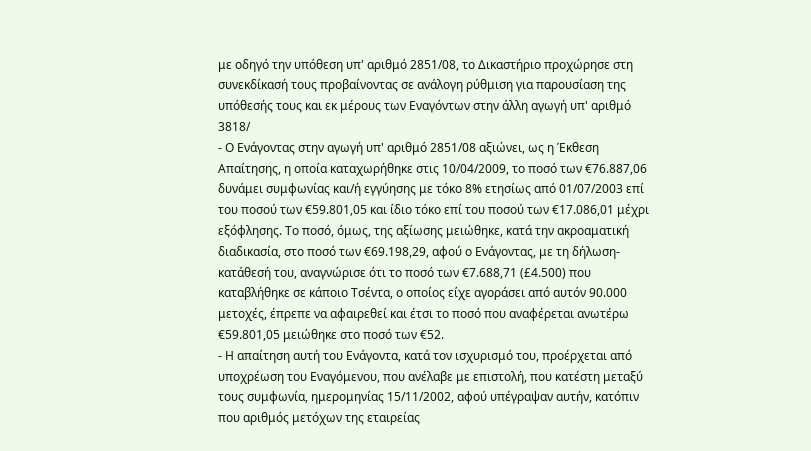με οδηγό την υπόθεση υπ' αριθμό 2851/08, το Δικαστήριο προχώρησε στη συνεκδίκασή τους προβαίνοντας σε ανάλογη ρύθμιση για παρουσίαση της υπόθεσής τους και εκ μέρους των Εναγόντων στην άλλη αγωγή υπ' αριθμό 3818/
- Ο Ενάγοντας στην αγωγή υπ' αριθμό 2851/08 αξιώνει, ως η Έκθεση Απαίτησης, η οποία καταχωρήθηκε στις 10/04/2009, το ποσό των €76.887,06 δυνάμει συμφωνίας και/ή εγγύησης με τόκο 8% ετησίως από 01/07/2003 επί του ποσού των €59.801,05 και ίδιο τόκο επί του ποσού των €17.086,01 μέχρι εξόφλησης. Το ποσό, όμως, της αξίωσης μειώθηκε, κατά την ακροαματική διαδικασία, στο ποσό των €69.198,29, αφού ο Ενάγοντας, με τη δήλωση-κατάθεσή του, αναγνώρισε ότι το ποσό των €7.688,71 (£4.500) που καταβλήθηκε σε κάποιο Τσέντα, ο οποίος είχε αγοράσει από αυτόν 90.000 μετοχές, έπρεπε να αφαιρεθεί και έτσι το ποσό που αναφέρεται ανωτέρω €59.801,05 μειώθηκε στο ποσό των €52.
- Η απαίτηση αυτή του Ενάγοντα, κατά τον ισχυρισμό του, προέρχεται από υποχρέωση του Εναγόμενου, που ανέλαβε με επιστολή, που κατέστη μεταξύ τους συμφωνία, ημερομηνίας 15/11/2002, αφού υπέγραψαν αυτήν, κατόπιν που αριθμός μετόχων της εταιρείας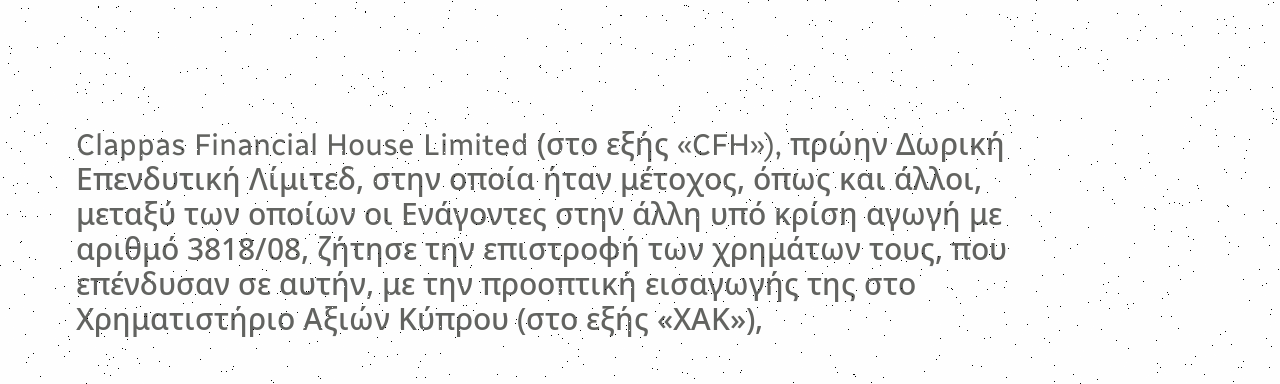Clappas Financial House Limited (στο εξής «CFH»), πρώην Δωρική Επενδυτική Λίμιτεδ, στην οποία ήταν μέτοχος, όπως και άλλοι, μεταξύ των οποίων οι Ενάγοντες στην άλλη υπό κρίση αγωγή με αριθμό 3818/08, ζήτησε την επιστροφή των χρημάτων τους, που επένδυσαν σε αυτήν, με την προοπτική εισαγωγής της στο Χρηματιστήριο Αξιών Κύπρου (στο εξής «ΧΑΚ»),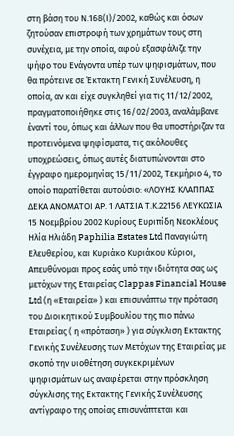στη βάση του Ν.168(Ι)/2002, καθώς και όσων ζητούσαν επιστροφή των χρημάτων τους στη συνέχεια, με την οποία, αφού εξασφάλιζε την ψήφο του Ενάγοντα υπέρ των ψηφισμάτων, που θα πρότεινε σε Έκτακτη Γενική Συνέλευση, η οποία, αν και είχε συγκληθεί για τις 11/12/2002, πραγματοποιήθηκε στις 16/02/2003, αναλάμβανε έναντί του, όπως και άλλων που θα υποστήριζαν τα προτεινόμενα ψηφίσματα, τις ακόλουθες υποχρεώσεις, όπως αυτές διατυπώνονται στο έγγραφο ημερομηνίας 15/11/2002, Τεκμήριο 4, το οποίο παρατίθεται αυτούσιο: «ΛΟΥΗΣ ΚΛΑΠΠΑΣ ΔΕΚΑ ΑΝΟΜΑΤΟΙ ΑΡ. 1 ΛΑΤΣΙΑ Τ.Κ.22156 ΛΕΥΚΩΣΙΑ 15 Νοεμβρίου 2002 Κυρίους Ευριπίδη Νεοκλέους Ηλία Ηλιάδη Paphilia Estates Ltd Παναγιώτη Ελευθερίου, και Κυριάκο Κυριάκου Κύριοι, Απευθύνομαι προς εσάς υπό την ιδιότητα σας ως μετόχων της Εταιρείας Clappas Financial House Ltd (η «Εταιρεία» ) και επισυνάπτω την πρόταση του Διοικητικού Συμβουλίου της πιο πάνω Εταιρείας ( η «πρόταση» ) για σύγκλιση Εκτακτης Γενικής Συνέλευσης των Μετόχων της Εταιρείας με σκοπό την υιοθέτηση συγκεκριμένων ψηφισμάτων ως αναφέρεται στην πρόσκληση σύγκλισης της Εκτακτης Γενικής Συνέλευσης αντίγραφο της οποίας επισυνάπτεται και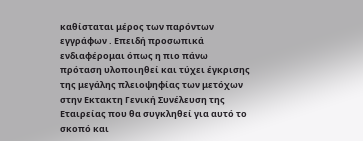καθίσταται μέρος των παρόντων εγγράφων . Επειδή προσωπικά ενδιαφέρομαι όπως η πιο πάνω πρόταση υλοποιηθεί και τύχει έγκρισης της μεγάλης πλειοψηφίας των μετόχων στην Εκτακτη Γενική Συνέλευση της Εταιρείας που θα συγκληθεί για αυτό το σκοπό και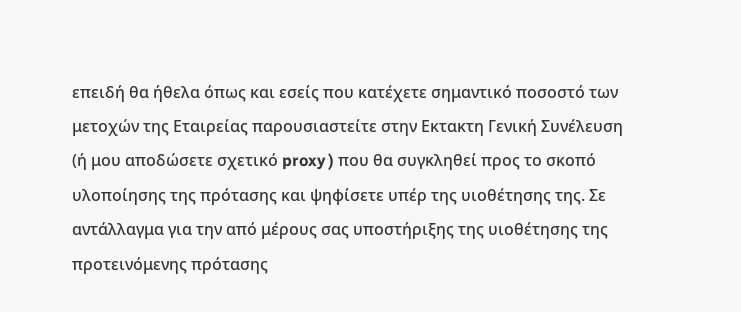επειδή θα ήθελα όπως και εσείς που κατέχετε σημαντικό ποσοστό των μετοχών της Εταιρείας παρουσιαστείτε στην Εκτακτη Γενική Συνέλευση (ή μου αποδώσετε σχετικό proxy ) που θα συγκληθεί προς το σκοπό υλοποίησης της πρότασης και ψηφίσετε υπέρ της υιοθέτησης της. Σε αντάλλαγμα για την από μέρους σας υποστήριξης της υιοθέτησης της προτεινόμενης πρότασης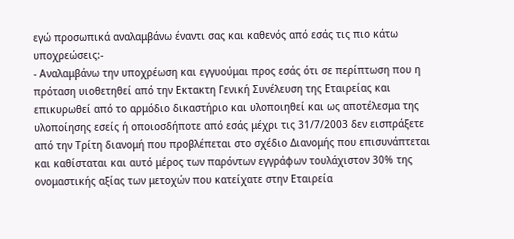εγώ προσωπικά αναλαμβάνω έναντι σας και καθενός από εσάς τις πιο κάτω υποχρεώσεις:-
- Αναλαμβάνω την υποχρέωση και εγγυούμαι προς εσάς ότι σε περίπτωση που η πρόταση υιοθετηθεί από την Εκτακτη Γενική Συνέλευση της Εταιρείας και επικυρωθεί από το αρμόδιο δικαστήριο και υλοποιηθεί και ως αποτέλεσμα της υλοποίησης εσείς ή οποιοσδήποτε από εσάς μέχρι τις 31/7/2003 δεν εισπράξετε από την Τρίτη διανομή που προβλέπεται στο σχέδιο Διανομής που επισυνάπτεται και καθίσταται και αυτό μέρος των παρόντων εγγράφων τουλάχιστον 30% της ονομαστικής αξίας των μετοχών που κατείχατε στην Εταιρεία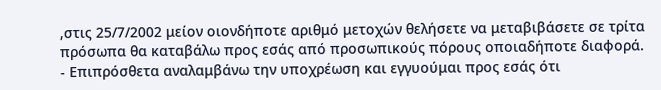,στις 25/7/2002 μείον οιονδήποτε αριθμό μετοχών θελήσετε να μεταβιβάσετε σε τρίτα πρόσωπα θα καταβάλω προς εσάς από προσωπικούς πόρους οποιαδήποτε διαφορά.
- Επιπρόσθετα αναλαμβάνω την υποχρέωση και εγγυούμαι προς εσάς ότι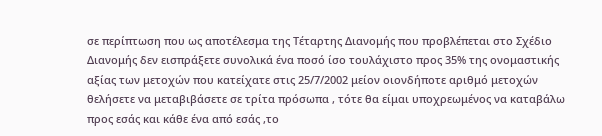σε περίπτωση που ως αποτέλεσμα της Τέταρτης Διανομής που προβλέπεται στο Σχέδιο Διανομής δεν εισπράξετε συνολικά ένα ποσό ίσο τουλάχιστο προς 35% της ονομαστικής αξίας των μετοχών που κατείχατε στις 25/7/2002 μείον οιονδήποτε αριθμό μετοχών θελήσετε να μεταβιβάσετε σε τρίτα πρόσωπα , τότε θα είμαι υποχρεωμένος να καταβάλω προς εσάς και κάθε ένα από εσάς ,το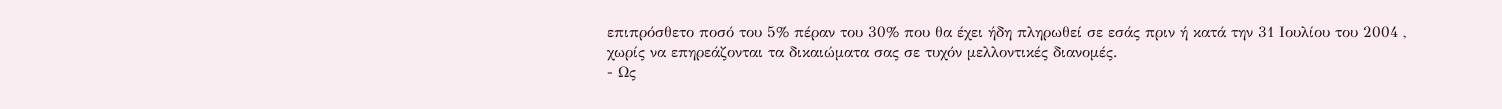επιπρόσθετο ποσό του 5% πέραν του 30% που θα έχει ήδη πληρωθεί σε εσάς πριν ή κατά την 31 Ιουλίου του 2004 , χωρίς να επηρεάζονται τα δικαιώματα σας σε τυχόν μελλοντικές διανομές.
- Ως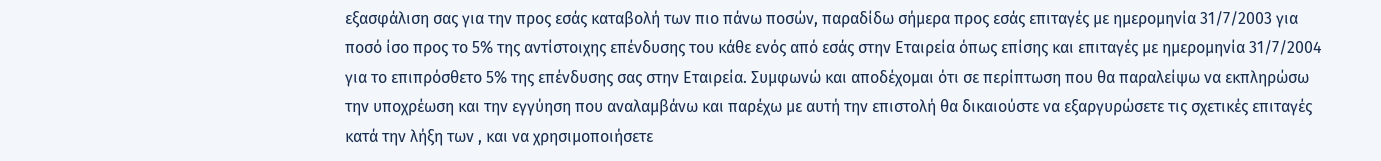εξασφάλιση σας για την προς εσάς καταβολή των πιο πάνω ποσών, παραδίδω σήμερα προς εσάς επιταγές με ημερομηνία 31/7/2003 για ποσό ίσο προς το 5% της αντίστοιχης επένδυσης του κάθε ενός από εσάς στην Εταιρεία όπως επίσης και επιταγές με ημερομηνία 31/7/2004 για το επιπρόσθετο 5% της επένδυσης σας στην Εταιρεία. Συμφωνώ και αποδέχομαι ότι σε περίπτωση που θα παραλείψω να εκπληρώσω την υποχρέωση και την εγγύηση που αναλαμβάνω και παρέχω με αυτή την επιστολή θα δικαιούστε να εξαργυρώσετε τις σχετικές επιταγές κατά την λήξη των , και να χρησιμοποιήσετε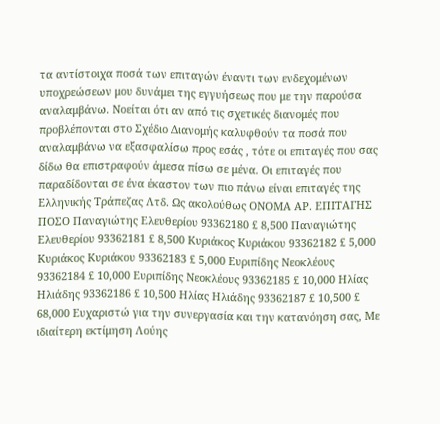τα αντίστοιχα ποσά των επιταγών έναντι των ενδεχομένων υποχρεώσεων μου δυνάμει της εγγυήσεως που με την παρούσα αναλαμβάνω. Νοείται ότι αν από τις σχετικές διανομές που προβλέπονται στο Σχέδιο Διανομής καλυφθούν τα ποσά που αναλαμβάνω να εξασφαλίσω προς εσάς , τότε οι επιταγές που σας δίδω θα επιστραφούν άμεσα πίσω σε μένα. Οι επιταγές που παραδίδονται σε ένα έκαστον των πιο πάνω είναι επιταγές της Ελληνικής Τράπεζας Λτδ. Ως ακολούθως ΟΝΟΜΑ ΑΡ. ΕΠΙΤΑΓΗΣ ΠΟΣΟ Παναγιώτης Ελευθερίου 93362180 £ 8,500 Παναγιώτης Ελευθερίου 93362181 £ 8,500 Κυριάκος Κυριάκου 93362182 £ 5,000 Κυριάκος Κυριάκου 93362183 £ 5,000 Ευριπίδης Νεοκλέους 93362184 £ 10,000 Ευριπίδης Νεοκλέους 93362185 £ 10,000 Ηλίας Ηλιάδης 93362186 £ 10,500 Ηλίας Ηλιάδης 93362187 £ 10,500 £ 68,000 Ευχαριστώ για την συνεργασία και την κατανόηση σας, Με ιδιαίτερη εκτίμηση Λούης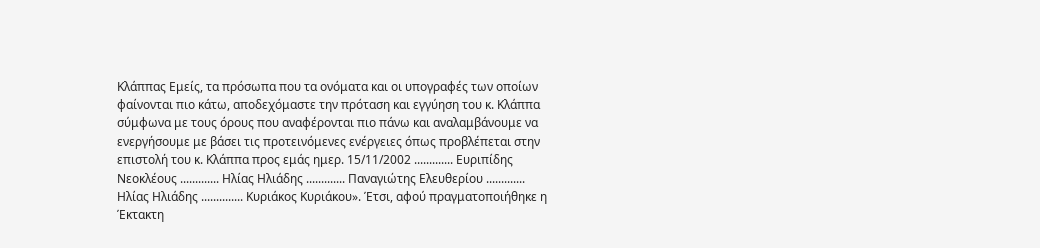Κλάππας Εμείς, τα πρόσωπα που τα ονόματα και οι υπογραφές των οποίων φαίνονται πιο κάτω, αποδεχόμαστε την πρόταση και εγγύηση του κ. Κλάππα σύμφωνα με τους όρους που αναφέρονται πιο πάνω και αναλαμβάνουμε να ενεργήσουμε με βάσει τις προτεινόμενες ενέργειες όπως προβλέπεται στην επιστολή του κ. Κλάππα προς εμάς ημερ. 15/11/2002 ............. Ευριπίδης Νεοκλέους ............. Ηλίας Ηλιάδης ............. Παναγιώτης Ελευθερίου ............. Ηλίας Ηλιάδης .............. Κυριάκος Κυριάκου». Έτσι, αφού πραγματοποιήθηκε η Έκτακτη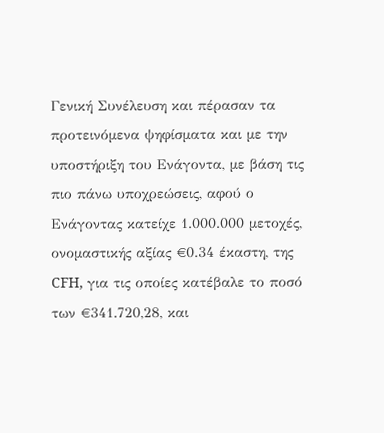Γενική Συνέλευση και πέρασαν τα προτεινόμενα ψηφίσματα και με την υποστήριξη του Ενάγοντα, με βάση τις πιο πάνω υποχρεώσεις, αφού ο Ενάγοντας κατείχε 1.000.000 μετοχές, ονομαστικής αξίας €0.34 έκαστη, της CFH, για τις οποίες κατέβαλε το ποσό των €341.720,28, και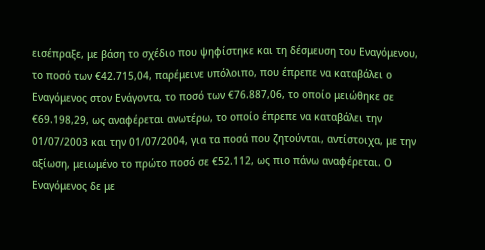εισέπραξε, με βάση το σχέδιο που ψηφίστηκε και τη δέσμευση του Εναγόμενου, το ποσό των €42.715,04, παρέμεινε υπόλοιπο, που έπρεπε να καταβάλει ο Εναγόμενος στον Ενάγοντα, το ποσό των €76.887,06, το οποίο μειώθηκε σε €69.198,29, ως αναφέρεται ανωτέρω, το οποίο έπρεπε να καταβάλει την 01/07/2003 και την 01/07/2004, για τα ποσά που ζητούνται, αντίστοιχα, με την αξίωση, μειωμένο το πρώτο ποσό σε €52.112, ως πιο πάνω αναφέρεται. Ο Εναγόμενος δε με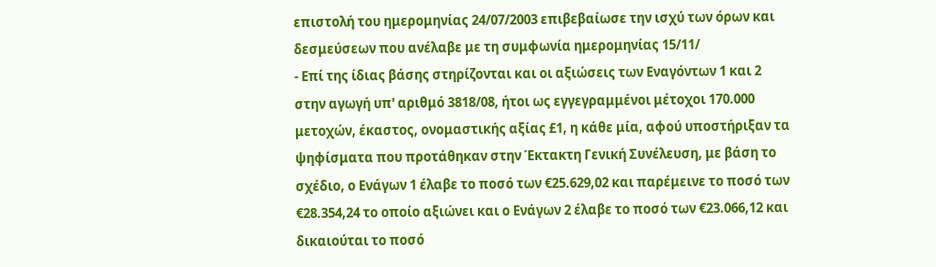επιστολή του ημερομηνίας 24/07/2003 επιβεβαίωσε την ισχύ των όρων και δεσμεύσεων που ανέλαβε με τη συμφωνία ημερομηνίας 15/11/
- Επί της ίδιας βάσης στηρίζονται και οι αξιώσεις των Εναγόντων 1 και 2 στην αγωγή υπ' αριθμό 3818/08, ήτοι ως εγγεγραμμένοι μέτοχοι 170.000 μετοχών, έκαστος, ονομαστικής αξίας £1, η κάθε μία, αφού υποστήριξαν τα ψηφίσματα που προτάθηκαν στην Έκτακτη Γενική Συνέλευση, με βάση το σχέδιο, ο Ενάγων 1 έλαβε το ποσό των €25.629,02 και παρέμεινε το ποσό των €28.354,24 το οποίο αξιώνει και ο Ενάγων 2 έλαβε το ποσό των €23.066,12 και δικαιούται το ποσό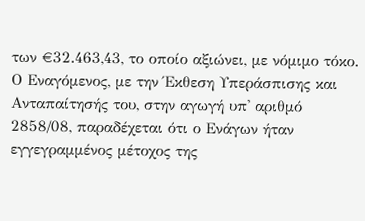των €32.463,43, το οποίο αξιώνει, με νόμιμο τόκο. Ο Εναγόμενος, με την Έκθεση Υπεράσπισης και Ανταπαίτησής του, στην αγωγή υπ' αριθμό 2858/08, παραδέχεται ότι ο Ενάγων ήταν εγγεγραμμένος μέτοχος της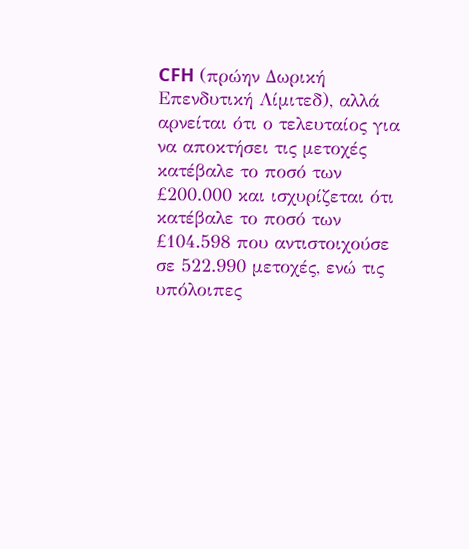CFH (πρώην Δωρική Επενδυτική Λίμιτεδ), αλλά αρνείται ότι ο τελευταίος για να αποκτήσει τις μετοχές κατέβαλε το ποσό των £200.000 και ισχυρίζεται ότι κατέβαλε το ποσό των £104.598 που αντιστοιχούσε σε 522.990 μετοχές, ενώ τις υπόλοιπες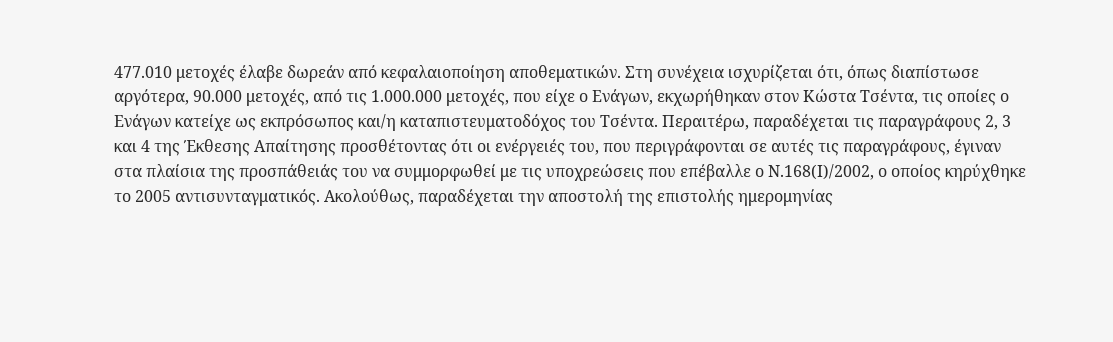477.010 μετοχές έλαβε δωρεάν από κεφαλαιοποίηση αποθεματικών. Στη συνέχεια ισχυρίζεται ότι, όπως διαπίστωσε αργότερα, 90.000 μετοχές, από τις 1.000.000 μετοχές, που είχε ο Ενάγων, εκχωρήθηκαν στον Κώστα Τσέντα, τις οποίες ο Ενάγων κατείχε ως εκπρόσωπος και/η καταπιστευματοδόχος του Τσέντα. Περαιτέρω, παραδέχεται τις παραγράφους 2, 3 και 4 της Έκθεσης Απαίτησης προσθέτοντας ότι οι ενέργειές του, που περιγράφονται σε αυτές τις παραγράφους, έγιναν στα πλαίσια της προσπάθειάς του να συμμορφωθεί με τις υποχρεώσεις που επέβαλλε ο Ν.168(Ι)/2002, ο οποίος κηρύχθηκε το 2005 αντισυνταγματικός. Ακολούθως, παραδέχεται την αποστολή της επιστολής ημερομηνίας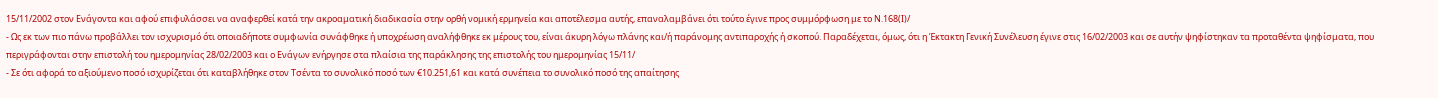15/11/2002 στον Ενάγοντα και αφού επιφυλάσσει να αναφερθεί κατά την ακροαματική διαδικασία στην ορθή νομική ερμηνεία και αποτέλεσμα αυτής, επαναλαμβάνει ότι τούτο έγινε προς συμμόρφωση με το Ν.168(Ι)/
- Ως εκ των πιο πάνω προβάλλει τον ισχυρισμό ότι οποιαδήποτε συμφωνία συνάφθηκε ή υποχρέωση αναλήφθηκε εκ μέρους του, είναι άκυρη λόγω πλάνης και/ή παράνομης αντιπαροχής ή σκοπού. Παραδέχεται, όμως, ότι η Έκτακτη Γενική Συνέλευση έγινε στις 16/02/2003 και σε αυτήν ψηφίστηκαν τα προταθέντα ψηφίσματα, που περιγράφονται στην επιστολή του ημερομηνίας 28/02/2003 και ο Ενάγων ενήργησε στα πλαίσια της παράκλησης της επιστολής του ημερομηνίας 15/11/
- Σε ότι αφορά το αξιούμενο ποσό ισχυρίζεται ότι καταβλήθηκε στον Τσέντα το συνολικό ποσό των €10.251,61 και κατά συνέπεια το συνολικό ποσό της απαίτησης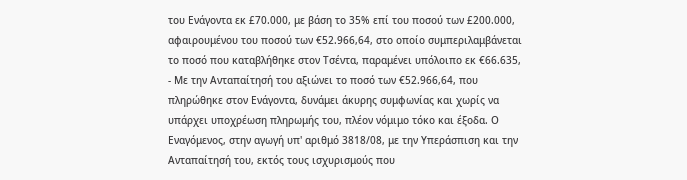του Ενάγοντα εκ £70.000, με βάση το 35% επί του ποσού των £200.000, αφαιρουμένου του ποσού των €52.966,64, στο οποίο συμπεριλαμβάνεται το ποσό που καταβλήθηκε στον Τσέντα, παραμένει υπόλοιπο εκ €66.635,
- Με την Ανταπαίτησή του αξιώνει το ποσό των €52.966,64, που πληρώθηκε στον Ενάγοντα, δυνάμει άκυρης συμφωνίας και χωρίς να υπάρχει υποχρέωση πληρωμής του, πλέον νόμιμο τόκο και έξοδα. Ο Εναγόμενος, στην αγωγή υπ' αριθμό 3818/08, με την Υπεράσπιση και την Ανταπαίτησή του, εκτός τους ισχυρισμούς που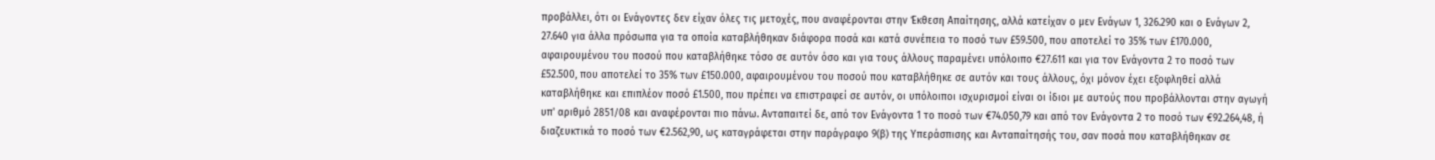προβάλλει, ότι οι Ενάγοντες δεν είχαν όλες τις μετοχές, που αναφέρονται στην Έκθεση Απαίτησης, αλλά κατείχαν ο μεν Ενάγων 1, 326.290 και ο Ενάγων 2, 27.640 για άλλα πρόσωπα για τα οποία καταβλήθηκαν διάφορα ποσά και κατά συνέπεια το ποσό των £59.500, που αποτελεί το 35% των £170.000, αφαιρουμένου του ποσού που καταβλήθηκε τόσο σε αυτόν όσο και για τους άλλους παραμένει υπόλοιπο €27.611 και για τον Ενάγοντα 2 το ποσό των £52.500, που αποτελεί το 35% των £150.000, αφαιρουμένου του ποσού που καταβλήθηκε σε αυτόν και τους άλλους, όχι μόνον έχει εξοφληθεί αλλά καταβλήθηκε και επιπλέον ποσό £1.500, που πρέπει να επιστραφεί σε αυτόν, οι υπόλοιποι ισχυρισμοί είναι οι ίδιοι με αυτούς που προβάλλονται στην αγωγή υπ' αριθμό 2851/08 και αναφέρονται πιο πάνω. Ανταπαιτεί δε, από τον Ενάγοντα 1 το ποσό των €74.050,79 και από τον Ενάγοντα 2 το ποσό των €92.264,48, ή διαζευκτικά το ποσό των €2.562,90, ως καταγράφεται στην παράγραφο 9(β) της Υπεράσπισης και Ανταπαίτησής του, σαν ποσά που καταβλήθηκαν σε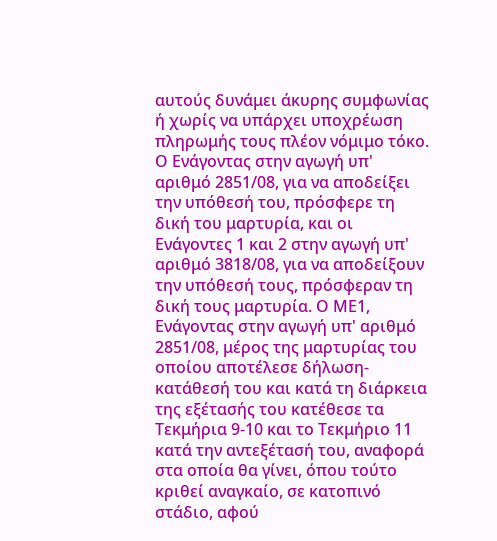αυτούς δυνάμει άκυρης συμφωνίας ή χωρίς να υπάρχει υποχρέωση πληρωμής τους πλέον νόμιμο τόκο. Ο Ενάγοντας στην αγωγή υπ' αριθμό 2851/08, για να αποδείξει την υπόθεσή του, πρόσφερε τη δική του μαρτυρία, και οι Ενάγοντες 1 και 2 στην αγωγή υπ' αριθμό 3818/08, για να αποδείξουν την υπόθεσή τους, πρόσφεραν τη δική τους μαρτυρία. Ο ΜΕ1, Ενάγοντας στην αγωγή υπ' αριθμό 2851/08, μέρος της μαρτυρίας του οποίου αποτέλεσε δήλωση-κατάθεσή του και κατά τη διάρκεια της εξέτασής του κατέθεσε τα Τεκμήρια 9-10 και το Τεκμήριο 11 κατά την αντεξέτασή του, αναφορά στα οποία θα γίνει, όπου τούτο κριθεί αναγκαίο, σε κατοπινό στάδιο, αφού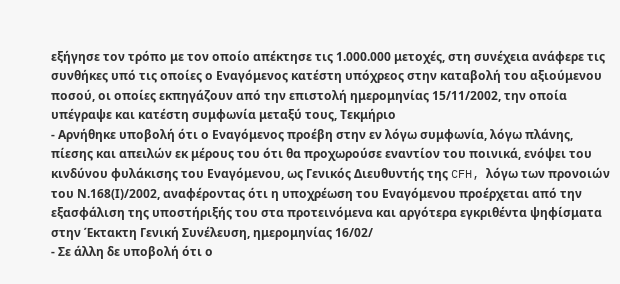εξήγησε τον τρόπο με τον οποίο απέκτησε τις 1.000.000 μετοχές, στη συνέχεια ανάφερε τις συνθήκες υπό τις οποίες ο Εναγόμενος κατέστη υπόχρεος στην καταβολή του αξιούμενου ποσού, οι οποίες εκπηγάζουν από την επιστολή ημερομηνίας 15/11/2002, την οποία υπέγραψε και κατέστη συμφωνία μεταξύ τους, Τεκμήριο
- Αρνήθηκε υποβολή ότι ο Εναγόμενος προέβη στην εν λόγω συμφωνία, λόγω πλάνης, πίεσης και απειλών εκ μέρους του ότι θα προχωρούσε εναντίον του ποινικά, ενόψει του κινδύνου φυλάκισης του Εναγόμενου, ως Γενικός Διευθυντής της CFH, λόγω των προνοιών του Ν.168(Ι)/2002, αναφέροντας ότι η υποχρέωση του Εναγόμενου προέρχεται από την εξασφάλιση της υποστήριξής του στα προτεινόμενα και αργότερα εγκριθέντα ψηφίσματα στην Έκτακτη Γενική Συνέλευση, ημερομηνίας 16/02/
- Σε άλλη δε υποβολή ότι ο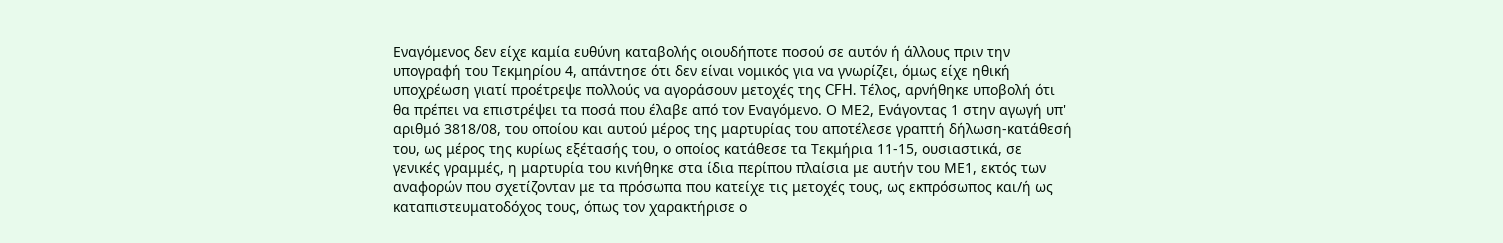Εναγόμενος δεν είχε καμία ευθύνη καταβολής οιουδήποτε ποσού σε αυτόν ή άλλους πριν την υπογραφή του Τεκμηρίου 4, απάντησε ότι δεν είναι νομικός για να γνωρίζει, όμως είχε ηθική υποχρέωση γιατί προέτρεψε πολλούς να αγοράσουν μετοχές της CFH. Τέλος, αρνήθηκε υποβολή ότι θα πρέπει να επιστρέψει τα ποσά που έλαβε από τον Εναγόμενο. Ο ΜΕ2, Ενάγοντας 1 στην αγωγή υπ' αριθμό 3818/08, του οποίου και αυτού μέρος της μαρτυρίας του αποτέλεσε γραπτή δήλωση-κατάθεσή του, ως μέρος της κυρίως εξέτασής του, ο οποίος κατάθεσε τα Τεκμήρια 11-15, ουσιαστικά, σε γενικές γραμμές, η μαρτυρία του κινήθηκε στα ίδια περίπου πλαίσια με αυτήν του ΜΕ1, εκτός των αναφορών που σχετίζονταν με τα πρόσωπα που κατείχε τις μετοχές τους, ως εκπρόσωπος και/ή ως καταπιστευματοδόχος τους, όπως τον χαρακτήρισε ο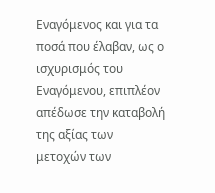Εναγόμενος και για τα ποσά που έλαβαν, ως ο ισχυρισμός του Εναγόμενου, επιπλέον απέδωσε την καταβολή της αξίας των μετοχών των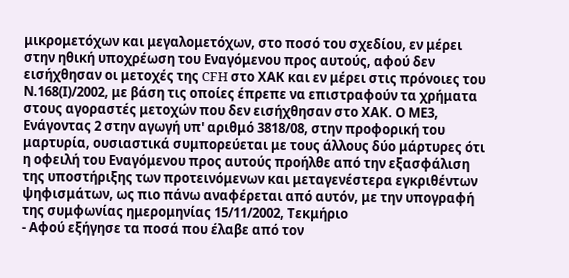μικρομετόχων και μεγαλομετόχων, στο ποσό του σχεδίου, εν μέρει στην ηθική υποχρέωση του Εναγόμενου προς αυτούς, αφού δεν εισήχθησαν οι μετοχές της CFH στο ΧΑΚ και εν μέρει στις πρόνοιες του Ν.168(Ι)/2002, με βάση τις οποίες έπρεπε να επιστραφούν τα χρήματα στους αγοραστές μετοχών που δεν εισήχθησαν στο ΧΑΚ. Ο ΜΕ3, Ενάγοντας 2 στην αγωγή υπ' αριθμό 3818/08, στην προφορική του μαρτυρία, ουσιαστικά συμπορεύεται με τους άλλους δύο μάρτυρες ότι η οφειλή του Εναγόμενου προς αυτούς προήλθε από την εξασφάλιση της υποστήριξης των προτεινόμενων και μεταγενέστερα εγκριθέντων ψηφισμάτων, ως πιο πάνω αναφέρεται από αυτόν, με την υπογραφή της συμφωνίας ημερομηνίας 15/11/2002, Τεκμήριο
- Αφού εξήγησε τα ποσά που έλαβε από τον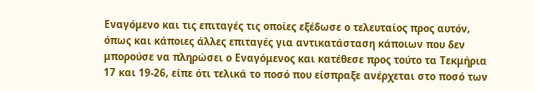Εναγόμενο και τις επιταγές τις οποίες εξέδωσε ο τελευταίος προς αυτόν, όπως και κάποιες άλλες επιταγές για αντικατάσταση κάποιων που δεν μπορούσε να πληρώσει ο Εναγόμενος και κατέθεσε προς τούτο τα Τεκμήρια 17 και 19-26, είπε ότι τελικά το ποσό που είσπραξε ανέρχεται στο ποσό των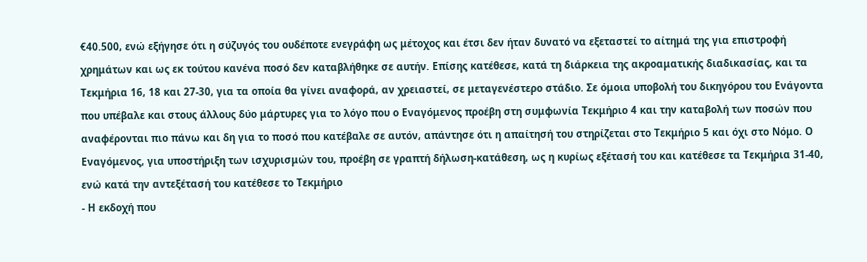€40.500, ενώ εξήγησε ότι η σύζυγός του ουδέποτε ενεγράφη ως μέτοχος και έτσι δεν ήταν δυνατό να εξεταστεί το αίτημά της για επιστροφή χρημάτων και ως εκ τούτου κανένα ποσό δεν καταβλήθηκε σε αυτήν. Επίσης κατέθεσε, κατά τη διάρκεια της ακροαματικής διαδικασίας, και τα Τεκμήρια 16, 18 και 27-30, για τα οποία θα γίνει αναφορά, αν χρειαστεί, σε μεταγενέστερο στάδιο. Σε όμοια υποβολή του δικηγόρου του Ενάγοντα που υπέβαλε και στους άλλους δύο μάρτυρες για το λόγο που ο Εναγόμενος προέβη στη συμφωνία Τεκμήριο 4 και την καταβολή των ποσών που αναφέρονται πιο πάνω και δη για το ποσό που κατέβαλε σε αυτόν, απάντησε ότι η απαίτησή του στηρίζεται στο Τεκμήριο 5 και όχι στο Νόμο. Ο Εναγόμενος, για υποστήριξη των ισχυρισμών του, προέβη σε γραπτή δήλωση-κατάθεση, ως η κυρίως εξέτασή του και κατέθεσε τα Τεκμήρια 31-40, ενώ κατά την αντεξέτασή του κατέθεσε το Τεκμήριο
- Η εκδοχή που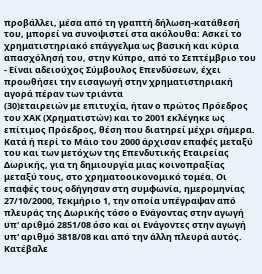προβάλλει, μέσα από τη γραπτή δήλωση-κατάθεσή του, μπορεί να συνοψιστεί στα ακόλουθα: Ασκεί το χρηματιστηριακό επάγγελμα ως βασική και κύρια απασχόλησή του, στην Κύπρο, από το Σεπτέμβριο του
- Είναι αδειούχος Σύμβουλος Επενδύσεων, έχει προωθήσει την εισαγωγή στην χρηματιστηριακή αγορά πέραν των τριάντα
(30)εταιρειών με επιτυχία, ήταν ο πρώτος Πρόεδρος του ΧΑΚ (Χρηματιστών) και το 2001 εκλέγηκε ως επίτιμος Πρόεδρος, θέση που διατηρεί μέχρι σήμερα. Κατά ή περί το Μάιο του 2000 άρχισαν επαφές μεταξύ του και των μετόχων της Επενδυτικής Εταιρείας Δωρικής, για τη δημιουργία μιας κοινοπραξίας μεταξύ τους, στο χρηματοοικονομικό τομέα. Οι επαφές τους οδήγησαν στη συμφωνία, ημερομηνίας 27/10/2000, Τεκμήριο 1, την οποία υπέγραψαν από πλευράς της Δωρικής τόσο ο Ενάγοντας στην αγωγή υπ' αριθμό 2851/08 όσο και οι Ενάγοντες στην αγωγή υπ' αριθμό 3818/08 και από την άλλη πλευρά αυτός. Κατέβαλε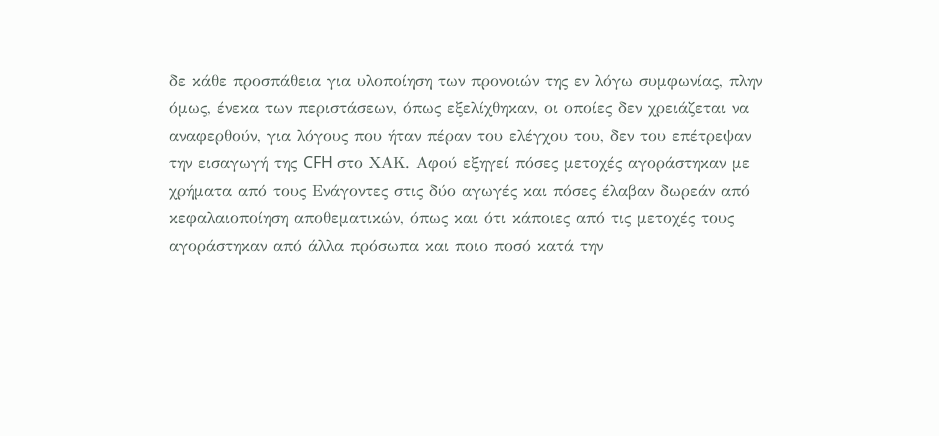δε κάθε προσπάθεια για υλοποίηση των προνοιών της εν λόγω συμφωνίας, πλην όμως, ένεκα των περιστάσεων, όπως εξελίχθηκαν, οι οποίες δεν χρειάζεται να αναφερθούν, για λόγους που ήταν πέραν του ελέγχου του, δεν του επέτρεψαν την εισαγωγή της CFH στο ΧΑΚ. Αφού εξηγεί πόσες μετοχές αγοράστηκαν με χρήματα από τους Ενάγοντες στις δύο αγωγές και πόσες έλαβαν δωρεάν από κεφαλαιοποίηση αποθεματικών, όπως και ότι κάποιες από τις μετοχές τους αγοράστηκαν από άλλα πρόσωπα και ποιο ποσό κατά την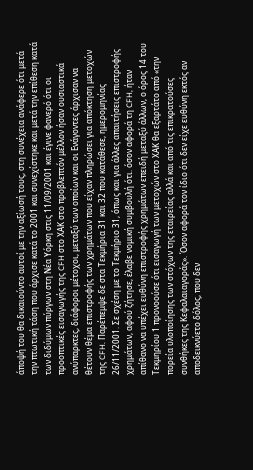άποψή του θα δικαιούντο αυτοί με την αξίωσή τους, στη συνέχεια ανάφερε ότι μετά την πτωτική τάση που άρχισε κατά το 2001 και συνεχίστηκε και μετά την επίθεση κατά των διδύμων πύργων στη Νέα Υόρκη στις 11/09/2001 και έγινε φανερό ότι οι προοπτικές εισαγωγής της CFH στο ΧΑΚ στο προβλεπτόν μέλλον ήσαν ουσιαστικά ανύπαρκτες, διάφοροι μέτοχοι, μεταξύ των οποίων και οι Ενάγοντες άρχισαν να θέτουν θέμα επιστροφής των χρημάτων που είχαν πληρώσει για απόκτηση μετοχών της CFH. Παρέπεμψε δε στα Τεκμήρια 31 και 32 που κατάθεσε, ημερομηνίας 26/11/2001. Σε σχέση με το Τεκμήριο 31, όπως και για άλλες απαιτήσεις επιστροφής χρημάτων, αφού ζήτησε, έλαβε νομική συμβουλή ότι. όσον αφορά τη CFH, ήταν απίθανο να υπέχει ευθύνη επιστροφής χρημάτων επειδή μεταξύ άλλων, ο όρος 14 του Τεκμηρίου 1 προνοούσε ότι εισαγωγή των μετοχών στο ΧΑΚ θα εξαρτάτο από «την πορεία υλοποίησης των στόχων της εταιρείας αλλά και από τις επικρατούσες συνθήκες της Κεφαλαιαγοράς». Όσον αφορά τον ίδιο ότι δεν είχε ευθύνη εκτός αν αποδεικνύετο δόλος, που δεν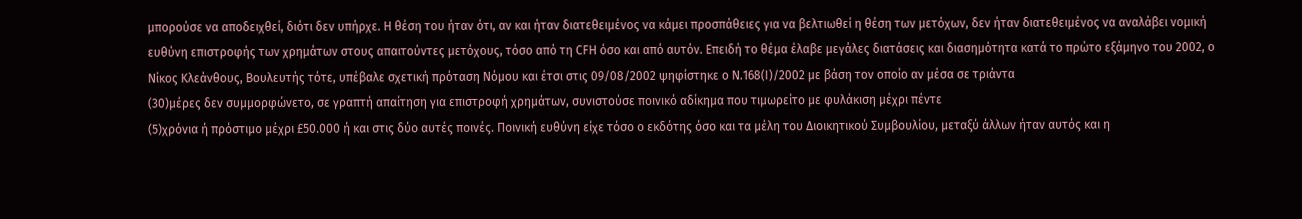μπορούσε να αποδειχθεί, διότι δεν υπήρχε. Η θέση του ήταν ότι, αν και ήταν διατεθειμένος να κάμει προσπάθειες για να βελτιωθεί η θέση των μετόχων, δεν ήταν διατεθειμένος να αναλάβει νομική ευθύνη επιστροφής των χρημάτων στους απαιτούντες μετόχους, τόσο από τη CFH όσο και από αυτόν. Επειδή το θέμα έλαβε μεγάλες διατάσεις και διασημότητα κατά το πρώτο εξάμηνο του 2002, ο Νίκος Κλεάνθους, Βουλευτής τότε, υπέβαλε σχετική πρόταση Νόμου και έτσι στις 09/08/2002 ψηφίστηκε ο Ν.168(Ι)/2002 με βάση τον οποίο αν μέσα σε τριάντα
(30)μέρες δεν συμμορφώνετο, σε γραπτή απαίτηση για επιστροφή χρημάτων, συνιστούσε ποινικό αδίκημα που τιμωρείτο με φυλάκιση μέχρι πέντε
(5)χρόνια ή πρόστιμο μέχρι £50.000 ή και στις δύο αυτές ποινές. Ποινική ευθύνη είχε τόσο ο εκδότης όσο και τα μέλη του Διοικητικού Συμβουλίου, μεταξύ άλλων ήταν αυτός και η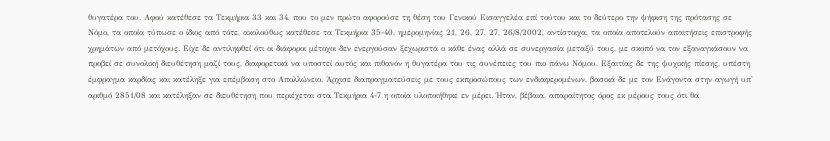θυγατέρα του. Αφού κατέθεσε τα Τεκμήρια 33 και 34, που το μεν πρώτο αφορούσε τη θέση του Γενικού Εισαγγελέα επί τούτου και το δεύτερο την ψήφιση της πρότασης σε Νόμο, τα οποία τύπωσε ο ίδιος από τότε, ακολούθως κατέθεσε τα Τεκμήρια 35-40, ημερομηνίας 21, 26, 27, 27, 26/8/2002, αντίστοιχα, τα οποία αποτελούν απαιτήσεις επιστροφής χρημάτων από μετόχους. Είχε δε αντιληφθεί ότι οι διάφοροι μέτοχοι δεν ενεργούσαν ξεχωριστά ο κάθε ένας αλλά σε συνεργασία μεταξύ τους, με σκοπό να τον εξαναγκάσουν να προβεί σε συνολική διευθέτηση μαζί τους, διαφορετικά να υποστεί αυτός και πιθανόν η θυγατέρα του τις συνέπειες του πιο πάνω Νόμου. Εξαιτίας δε της ψυχικής πίεσης, υπέστη έμφραγμα καρδίας και κατέληξε για επέμβαση στο Απολλώνειο. Άρχισε διαπραγματεύσεις με τους εκπροσώπους των ενδιαφερομένων, βασικά δε με τον Ενάγοντα στην αγωγή υπ' αριθμό 2851/08 και κατέληξαν σε διευθέτηση που περιέχεται στα Τεκμήρια 4-7 η οποία υλοποιήθηκε εν μέρει. Ήταν, βέβαια, απαραίτητος όρος εκ μέρους τους ότι θα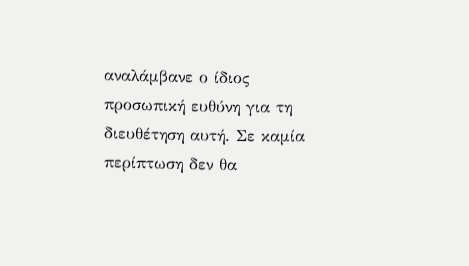αναλάμβανε ο ίδιος προσωπική ευθύνη για τη διευθέτηση αυτή. Σε καμία περίπτωση δεν θα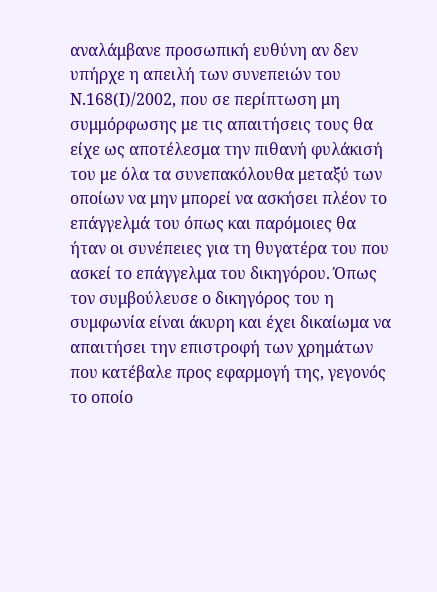αναλάμβανε προσωπική ευθύνη αν δεν υπήρχε η απειλή των συνεπειών του Ν.168(Ι)/2002, που σε περίπτωση μη συμμόρφωσης με τις απαιτήσεις τους θα είχε ως αποτέλεσμα την πιθανή φυλάκισή του με όλα τα συνεπακόλουθα μεταξύ των οποίων να μην μπορεί να ασκήσει πλέον το επάγγελμά του όπως και παρόμοιες θα ήταν οι συνέπειες για τη θυγατέρα του που ασκεί το επάγγελμα του δικηγόρου. Όπως τον συμβούλευσε ο δικηγόρος του η συμφωνία είναι άκυρη και έχει δικαίωμα να απαιτήσει την επιστροφή των χρημάτων που κατέβαλε προς εφαρμογή της, γεγονός το οποίο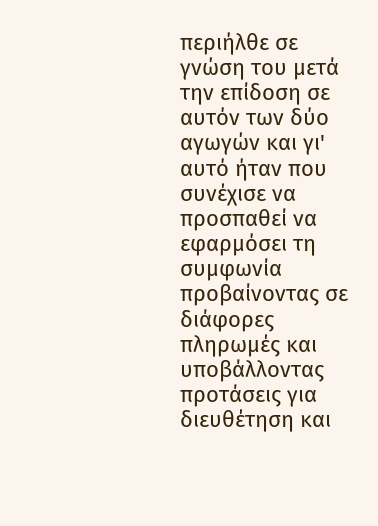περιήλθε σε γνώση του μετά την επίδοση σε αυτόν των δύο αγωγών και γι' αυτό ήταν που συνέχισε να προσπαθεί να εφαρμόσει τη συμφωνία προβαίνοντας σε διάφορες πληρωμές και υποβάλλοντας προτάσεις για διευθέτηση και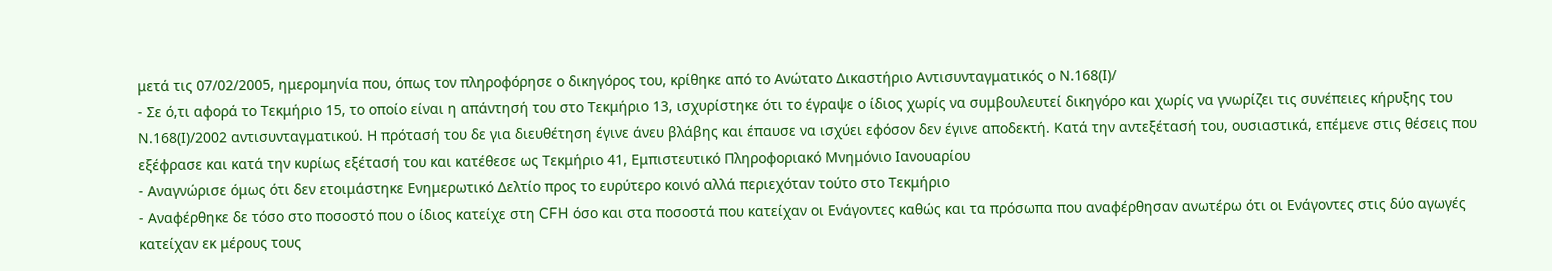μετά τις 07/02/2005, ημερομηνία που, όπως τον πληροφόρησε ο δικηγόρος του, κρίθηκε από το Ανώτατο Δικαστήριο Αντισυνταγματικός ο Ν.168(Ι)/
- Σε ό,τι αφορά το Τεκμήριο 15, το οποίο είναι η απάντησή του στο Τεκμήριο 13, ισχυρίστηκε ότι το έγραψε ο ίδιος χωρίς να συμβουλευτεί δικηγόρο και χωρίς να γνωρίζει τις συνέπειες κήρυξης του Ν.168(Ι)/2002 αντισυνταγματικού. Η πρότασή του δε για διευθέτηση έγινε άνευ βλάβης και έπαυσε να ισχύει εφόσον δεν έγινε αποδεκτή. Κατά την αντεξέτασή του, ουσιαστικά, επέμενε στις θέσεις που εξέφρασε και κατά την κυρίως εξέτασή του και κατέθεσε ως Τεκμήριο 41, Εμπιστευτικό Πληροφοριακό Μνημόνιο Ιανουαρίου
- Αναγνώρισε όμως ότι δεν ετοιμάστηκε Ενημερωτικό Δελτίο προς το ευρύτερο κοινό αλλά περιεχόταν τούτο στο Τεκμήριο
- Αναφέρθηκε δε τόσο στο ποσοστό που ο ίδιος κατείχε στη CFH όσο και στα ποσοστά που κατείχαν οι Ενάγοντες καθώς και τα πρόσωπα που αναφέρθησαν ανωτέρω ότι οι Ενάγοντες στις δύο αγωγές κατείχαν εκ μέρους τους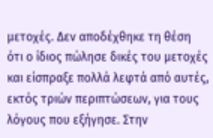μετοχές. Δεν αποδέχθηκε τη θέση ότι ο ίδιος πώλησε δικές του μετοχές και είσπραξε πολλά λεφτά από αυτές, εκτός τριών περιπτώσεων, για τους λόγους που εξήγησε. Στην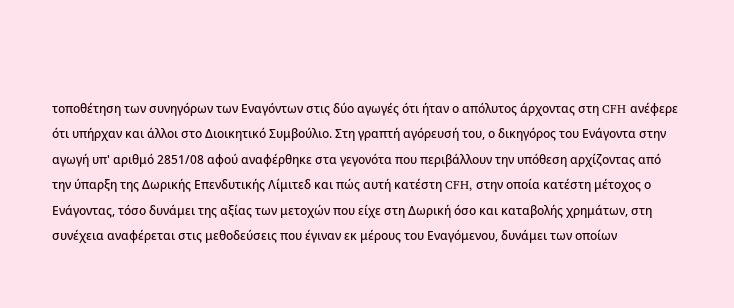τοποθέτηση των συνηγόρων των Εναγόντων στις δύο αγωγές ότι ήταν ο απόλυτος άρχοντας στη CFH ανέφερε ότι υπήρχαν και άλλοι στο Διοικητικό Συμβούλιο. Στη γραπτή αγόρευσή του, ο δικηγόρος του Ενάγοντα στην αγωγή υπ' αριθμό 2851/08 αφού αναφέρθηκε στα γεγονότα που περιβάλλουν την υπόθεση αρχίζοντας από την ύπαρξη της Δωρικής Επενδυτικής Λίμιτεδ και πώς αυτή κατέστη CFH, στην οποία κατέστη μέτοχος ο Ενάγοντας, τόσο δυνάμει της αξίας των μετοχών που είχε στη Δωρική όσο και καταβολής χρημάτων, στη συνέχεια αναφέρεται στις μεθοδεύσεις που έγιναν εκ μέρους του Εναγόμενου, δυνάμει των οποίων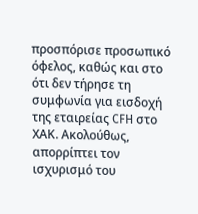προσπόρισε προσωπικό όφελος, καθώς και στο ότι δεν τήρησε τη συμφωνία για εισδοχή της εταιρείας CFH στο ΧΑΚ. Ακολούθως, απορρίπτει τον ισχυρισμό του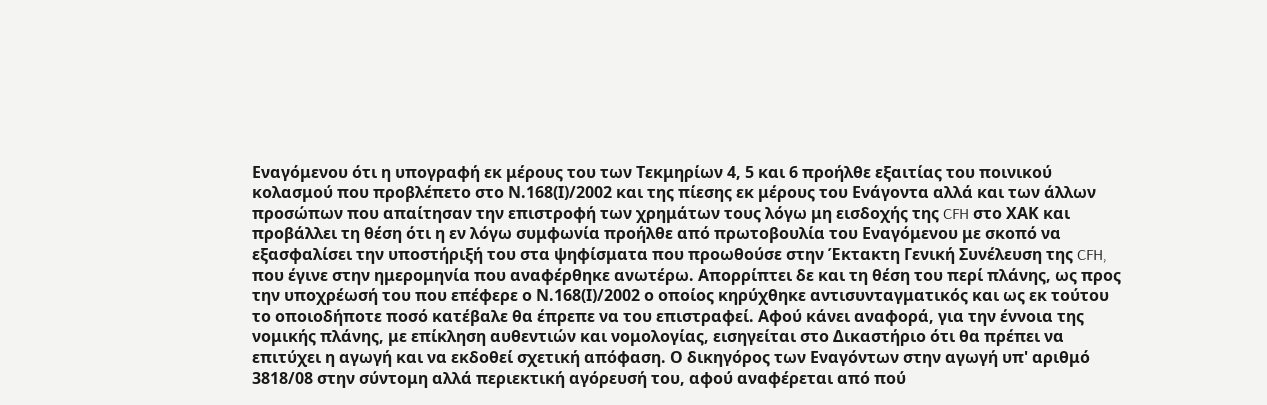Εναγόμενου ότι η υπογραφή εκ μέρους του των Τεκμηρίων 4, 5 και 6 προήλθε εξαιτίας του ποινικού κολασμού που προβλέπετο στο Ν.168(Ι)/2002 και της πίεσης εκ μέρους του Ενάγοντα αλλά και των άλλων προσώπων που απαίτησαν την επιστροφή των χρημάτων τους λόγω μη εισδοχής της CFH στο ΧΑΚ και προβάλλει τη θέση ότι η εν λόγω συμφωνία προήλθε από πρωτοβουλία του Εναγόμενου με σκοπό να εξασφαλίσει την υποστήριξή του στα ψηφίσματα που προωθούσε στην Έκτακτη Γενική Συνέλευση της CFH, που έγινε στην ημερομηνία που αναφέρθηκε ανωτέρω. Απορρίπτει δε και τη θέση του περί πλάνης, ως προς την υποχρέωσή του που επέφερε ο Ν.168(Ι)/2002 ο οποίος κηρύχθηκε αντισυνταγματικός και ως εκ τούτου το οποιοδήποτε ποσό κατέβαλε θα έπρεπε να του επιστραφεί. Αφού κάνει αναφορά, για την έννοια της νομικής πλάνης, με επίκληση αυθεντιών και νομολογίας, εισηγείται στο Δικαστήριο ότι θα πρέπει να επιτύχει η αγωγή και να εκδοθεί σχετική απόφαση. Ο δικηγόρος των Εναγόντων στην αγωγή υπ' αριθμό 3818/08 στην σύντομη αλλά περιεκτική αγόρευσή του, αφού αναφέρεται από πού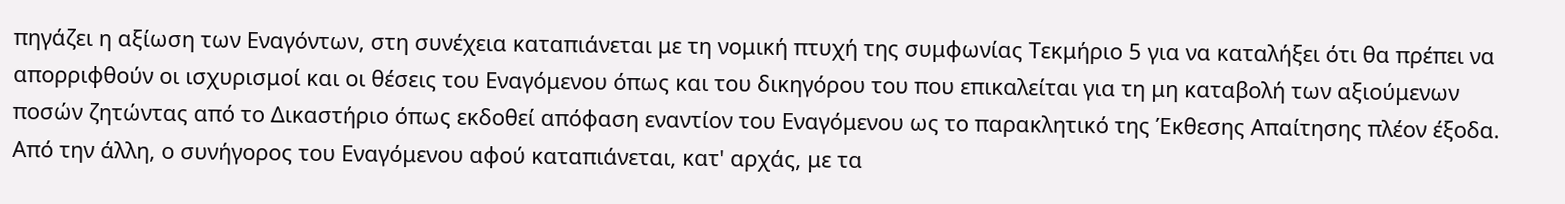πηγάζει η αξίωση των Εναγόντων, στη συνέχεια καταπιάνεται με τη νομική πτυχή της συμφωνίας Τεκμήριο 5 για να καταλήξει ότι θα πρέπει να απορριφθούν οι ισχυρισμοί και οι θέσεις του Εναγόμενου όπως και του δικηγόρου του που επικαλείται για τη μη καταβολή των αξιούμενων ποσών ζητώντας από το Δικαστήριο όπως εκδοθεί απόφαση εναντίον του Εναγόμενου ως το παρακλητικό της Έκθεσης Απαίτησης πλέον έξοδα. Από την άλλη, ο συνήγορος του Εναγόμενου αφού καταπιάνεται, κατ' αρχάς, με τα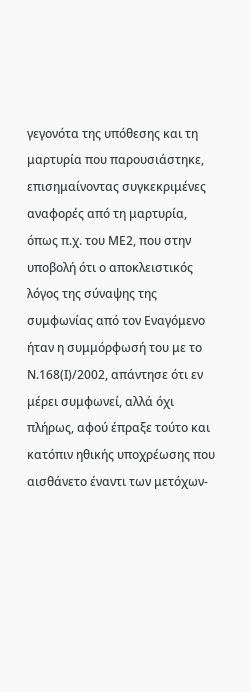γεγονότα της υπόθεσης και τη μαρτυρία που παρουσιάστηκε, επισημαίνοντας συγκεκριμένες αναφορές από τη μαρτυρία, όπως π.χ. του ΜΕ2, που στην υποβολή ότι ο αποκλειστικός λόγος της σύναψης της συμφωνίας από τον Εναγόμενο ήταν η συμμόρφωσή του με το Ν.168(Ι)/2002, απάντησε ότι εν μέρει συμφωνεί, αλλά όχι πλήρως, αφού έπραξε τούτο και κατόπιν ηθικής υποχρέωσης που αισθάνετο έναντι των μετόχων-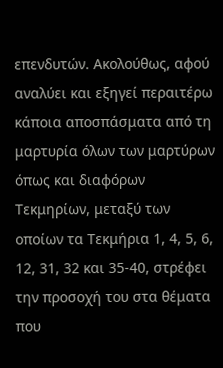επενδυτών. Ακολούθως, αφού αναλύει και εξηγεί περαιτέρω κάποια αποσπάσματα από τη μαρτυρία όλων των μαρτύρων όπως και διαφόρων Τεκμηρίων, μεταξύ των οποίων τα Τεκμήρια 1, 4, 5, 6, 12, 31, 32 και 35-40, στρέφει την προσοχή του στα θέματα που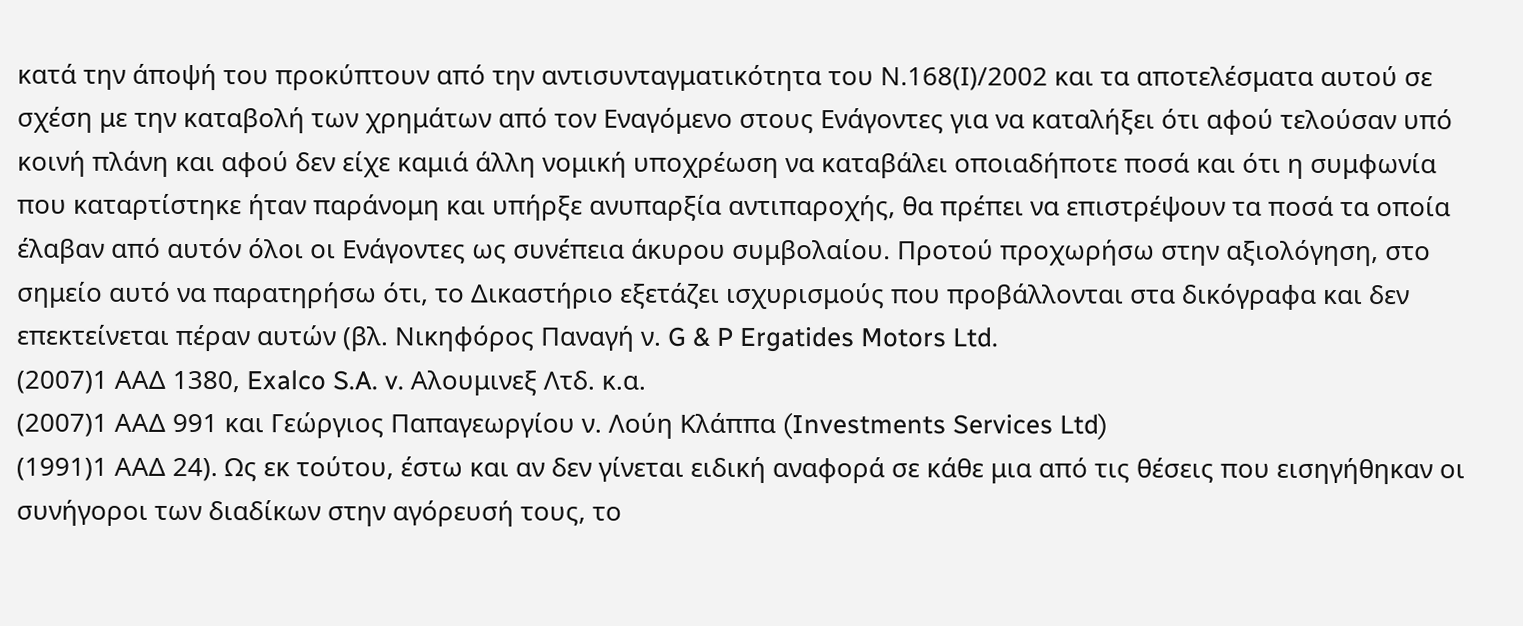κατά την άποψή του προκύπτουν από την αντισυνταγματικότητα του Ν.168(Ι)/2002 και τα αποτελέσματα αυτού σε σχέση με την καταβολή των χρημάτων από τον Εναγόμενο στους Ενάγοντες για να καταλήξει ότι αφού τελούσαν υπό κοινή πλάνη και αφού δεν είχε καμιά άλλη νομική υποχρέωση να καταβάλει οποιαδήποτε ποσά και ότι η συμφωνία που καταρτίστηκε ήταν παράνομη και υπήρξε ανυπαρξία αντιπαροχής, θα πρέπει να επιστρέψουν τα ποσά τα οποία έλαβαν από αυτόν όλοι οι Ενάγοντες ως συνέπεια άκυρου συμβολαίου. Προτού προχωρήσω στην αξιολόγηση, στο σημείο αυτό να παρατηρήσω ότι, το Δικαστήριο εξετάζει ισχυρισμούς που προβάλλονται στα δικόγραφα και δεν επεκτείνεται πέραν αυτών (βλ. Νικηφόρος Παναγή ν. G & P Ergatides Motors Ltd.
(2007)1 ΑΑΔ 1380, Exalco S.A. v. Αλουμινεξ Λτδ. κ.α.
(2007)1 ΑΑΔ 991 και Γεώργιος Παπαγεωργίου ν. Λούη Κλάππα (Investments Services Ltd)
(1991)1 ΑΑΔ 24). Ως εκ τούτου, έστω και αν δεν γίνεται ειδική αναφορά σε κάθε μια από τις θέσεις που εισηγήθηκαν οι συνήγοροι των διαδίκων στην αγόρευσή τους, το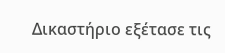Δικαστήριο εξέτασε τις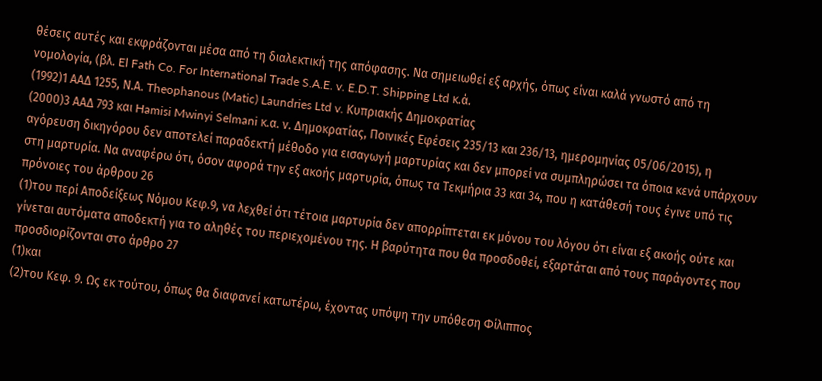θέσεις αυτές και εκφράζονται μέσα από τη διαλεκτική της απόφασης. Να σημειωθεί εξ αρχής, όπως είναι καλά γνωστό από τη νομολογία, (βλ. El Fath Co. For International Trade S.A.E. v. E.D.T. Shipping Ltd κ.ά.
(1992)1 ΑΑΔ 1255, Ν.Α. Theophanous (Matic) Laundries Ltd v. Κυπριακής Δημοκρατίας
(2000)3 ΑΑΔ 793 και Hamisi Mwinyi Selmani κ.α. ν. Δημοκρατίας, Ποινικές Εφέσεις 235/13 και 236/13, ημερομηνίας 05/06/2015), η αγόρευση δικηγόρου δεν αποτελεί παραδεκτή μέθοδο για εισαγωγή μαρτυρίας και δεν μπορεί να συμπληρώσει τα όποια κενά υπάρχουν στη μαρτυρία. Να αναφέρω ότι, όσον αφορά την εξ ακοής μαρτυρία, όπως τα Τεκμήρια 33 και 34, που η κατάθεσή τους έγινε υπό τις πρόνοιες του άρθρου 26
(1)του περί Αποδείξεως Νόμου Κεφ.9, να λεχθεί ότι τέτοια μαρτυρία δεν απορρίπτεται εκ μόνου του λόγου ότι είναι εξ ακοής ούτε και γίνεται αυτόματα αποδεκτή για το αληθές του περιεχομένου της. Η βαρύτητα που θα προσδοθεί, εξαρτάται από τους παράγοντες που προσδιορίζονται στο άρθρο 27
(1)και
(2)του Κεφ. 9. Ως εκ τούτου, όπως θα διαφανεί κατωτέρω, έχοντας υπόψη την υπόθεση Φίλιππος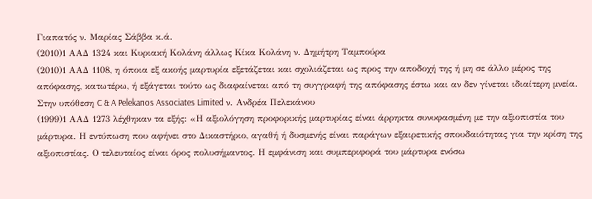Γιαπατός ν. Μαρίας Σάββα κ.ά.
(2010)1 ΑΑΔ 1324 και Κυριακή Κολάνη άλλως Κίκα Κολάνη ν. Δημήτρη Ταμπούρα
(2010)1 ΑΑΔ 1108, η όποια εξ ακοής μαρτυρία εξετάζεται και σχολιάζεται ως προς την αποδοχή της ή μη σε άλλο μέρος της απόφασης, κατωτέρω, ή εξάγεται τούτο ως διαφαίνεται από τη συγγραφή της απόφασης έστω και αν δεν γίνεται ιδιαίτερη μνεία. Στην υπόθεση C & A Pelekanos Associates Limited ν. Ανδρέα Πελεκάνου
(1999)1 ΑΑΔ 1273 λέχθηκαν τα εξής: «Η αξιολόγηση προφορικής μαρτυρίας είναι άρρηκτα συνυφασμένη με την αξιοπιστία του μάρτυρα. Η εντύπωση που αφήνει στο Δικαστήριο, αγαθή ή δυσμενής είναι παράγων εξαιρετικής σπουδαιότητας για την κρίση της αξιοπιστίας. Ο τελευταίος είναι όρος πολυσήμαντος. Η εμφάνιση και συμπεριφορά του μάρτυρα ενόσω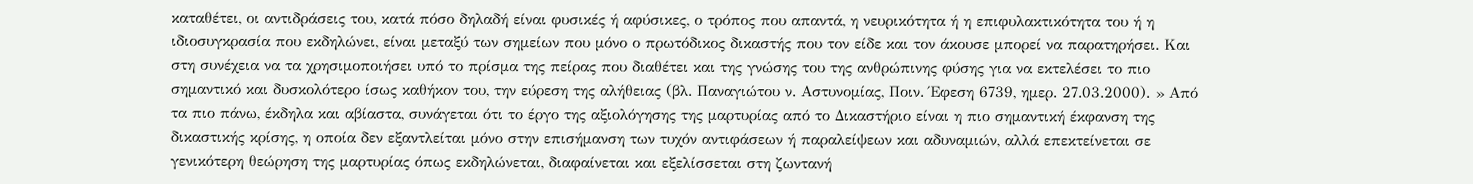καταθέτει, οι αντιδράσεις του, κατά πόσο δηλαδή είναι φυσικές ή αφύσικες, ο τρόπος που απαντά, η νευρικότητα ή η επιφυλακτικότητα του ή η ιδιοσυγκρασία που εκδηλώνει, είναι μεταξύ των σημείων που μόνο ο πρωτόδικος δικαστής που τον είδε και τον άκουσε μπορεί να παρατηρήσει. Και στη συνέχεια να τα χρησιμοποιήσει υπό το πρίσμα της πείρας που διαθέτει και της γνώσης του της ανθρώπινης φύσης για να εκτελέσει το πιο σημαντικό και δυσκολότερο ίσως καθήκον του, την εύρεση της αλήθειας (βλ. Παναγιώτου ν. Αστυνομίας, Ποιν. Έφεση 6739, ημερ. 27.03.2000). » Από τα πιο πάνω, έκδηλα και αβίαστα, συνάγεται ότι το έργο της αξιολόγησης της μαρτυρίας από το Δικαστήριο είναι η πιο σημαντική έκφανση της δικαστικής κρίσης, η οποία δεν εξαντλείται μόνο στην επισήμανση των τυχόν αντιφάσεων ή παραλείψεων και αδυναμιών, αλλά επεκτείνεται σε γενικότερη θεώρηση της μαρτυρίας όπως εκδηλώνεται, διαφαίνεται και εξελίσσεται στη ζωντανή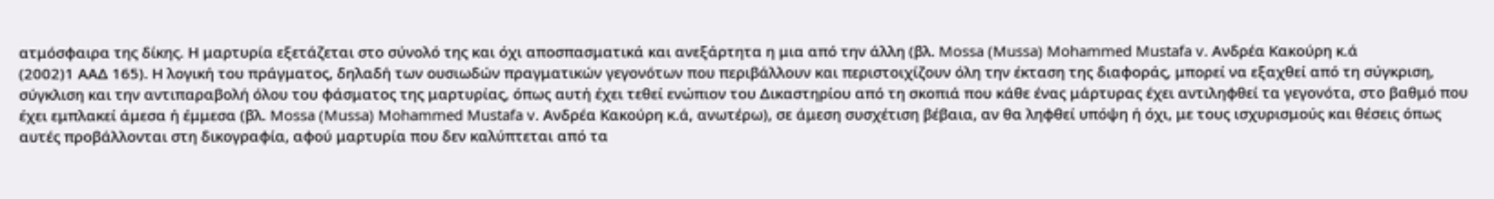ατμόσφαιρα της δίκης. Η μαρτυρία εξετάζεται στο σύνολό της και όχι αποσπασματικά και ανεξάρτητα η μια από την άλλη (βλ. Mossa (Mussa) Mohammed Mustafa v. Ανδρέα Κακούρη κ.ά
(2002)1 ΑΑΔ 165). Η λογική του πράγματος, δηλαδή των ουσιωδών πραγματικών γεγονότων που περιβάλλουν και περιστοιχίζουν όλη την έκταση της διαφοράς, μπορεί να εξαχθεί από τη σύγκριση, σύγκλιση και την αντιπαραβολή όλου του φάσματος της μαρτυρίας, όπως αυτή έχει τεθεί ενώπιον του Δικαστηρίου από τη σκοπιά που κάθε ένας μάρτυρας έχει αντιληφθεί τα γεγονότα, στο βαθμό που έχει εμπλακεί άμεσα ή έμμεσα (βλ. Mossa (Mussa) Mohammed Mustafa v. Ανδρέα Κακούρη κ.ά, ανωτέρω), σε άμεση συσχέτιση βέβαια, αν θα ληφθεί υπόψη ή όχι, με τους ισχυρισμούς και θέσεις όπως αυτές προβάλλονται στη δικογραφία, αφού μαρτυρία που δεν καλύπτεται από τα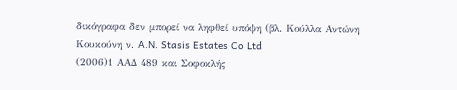δικόγραφα δεν μπορεί να ληφθεί υπόψη (βλ. Κούλλα Αντώνη Κουκούνη ν. A.N. Stasis Estates Co Ltd
(2006)1 ΑΑΔ 489 και Σοφοκλής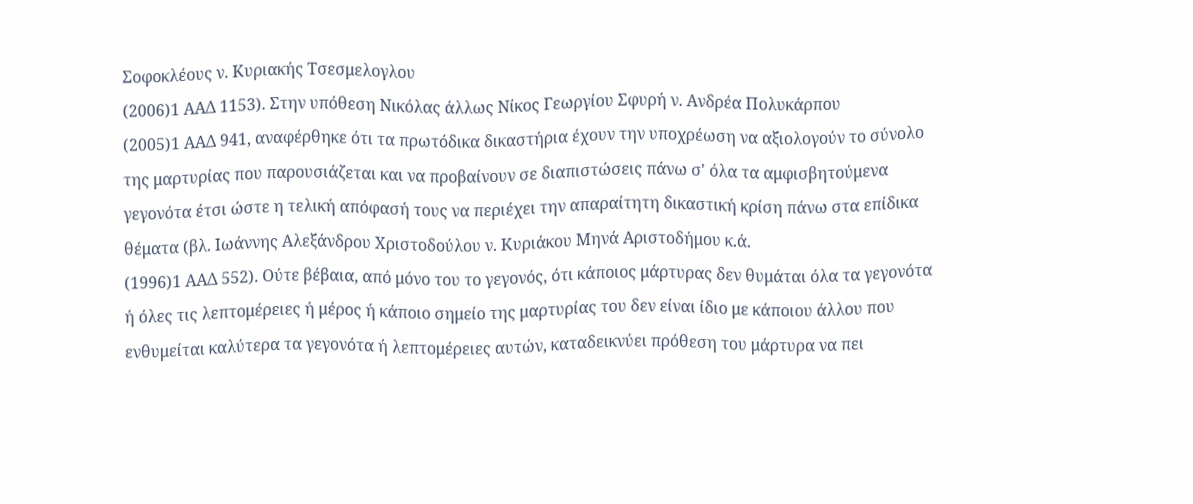Σοφοκλέους ν. Κυριακής Τσεσμελογλου
(2006)1 ΑΑΔ 1153). Στην υπόθεση Νικόλας άλλως Νίκος Γεωργίου Σφυρή ν. Ανδρέα Πολυκάρπου
(2005)1 ΑΑΔ 941, αναφέρθηκε ότι τα πρωτόδικα δικαστήρια έχουν την υποχρέωση να αξιολογούν το σύνολο της μαρτυρίας που παρουσιάζεται και να προβαίνουν σε διαπιστώσεις πάνω σ' όλα τα αμφισβητούμενα γεγονότα έτσι ώστε η τελική απόφασή τους να περιέχει την απαραίτητη δικαστική κρίση πάνω στα επίδικα θέματα (βλ. Ιωάννης Αλεξάνδρου Χριστοδούλου ν. Κυριάκου Μηνά Αριστοδήμου κ.ά.
(1996)1 ΑΑΔ 552). Ούτε βέβαια, από μόνο του το γεγονός, ότι κάποιος μάρτυρας δεν θυμάται όλα τα γεγονότα ή όλες τις λεπτομέρειες ή μέρος ή κάποιο σημείο της μαρτυρίας του δεν είναι ίδιο με κάποιου άλλου που ενθυμείται καλύτερα τα γεγονότα ή λεπτομέρειες αυτών, καταδεικνύει πρόθεση του μάρτυρα να πει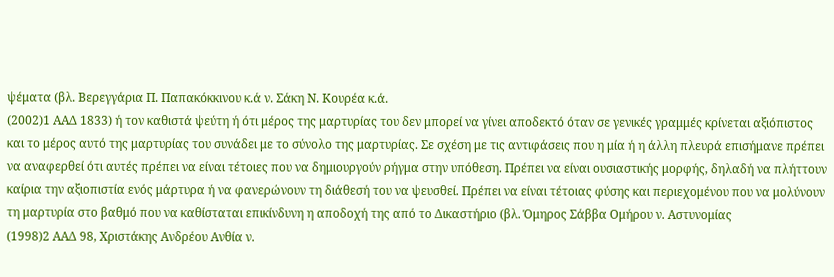ψέματα (βλ. Βερεγγάρια Π. Παπακόκκινου κ.ά ν. Σάκη Ν. Κουρέα κ.ά.
(2002)1 ΑΑΔ 1833) ή τον καθιστά ψεύτη ή ότι μέρος της μαρτυρίας του δεν μπορεί να γίνει αποδεκτό όταν σε γενικές γραμμές κρίνεται αξιόπιστος και το μέρος αυτό της μαρτυρίας του συνάδει με το σύνολο της μαρτυρίας. Σε σχέση με τις αντιφάσεις που η μία ή η άλλη πλευρά επισήμανε πρέπει να αναφερθεί ότι αυτές πρέπει να είναι τέτοιες που να δημιουργούν ρήγμα στην υπόθεση. Πρέπει να είναι ουσιαστικής μορφής, δηλαδή να πλήττουν καίρια την αξιοπιστία ενός μάρτυρα ή να φανερώνουν τη διάθεσή του να ψευσθεί. Πρέπει να είναι τέτοιας φύσης και περιεχομένου που να μολύνουν τη μαρτυρία στο βαθμό που να καθίσταται επικίνδυνη η αποδοχή της από το Δικαστήριο (βλ. Όμηρος Σάββα Ομήρου ν. Αστυνομίας
(1998)2 ΑΑΔ 98, Χριστάκης Ανδρέου Ανθία ν.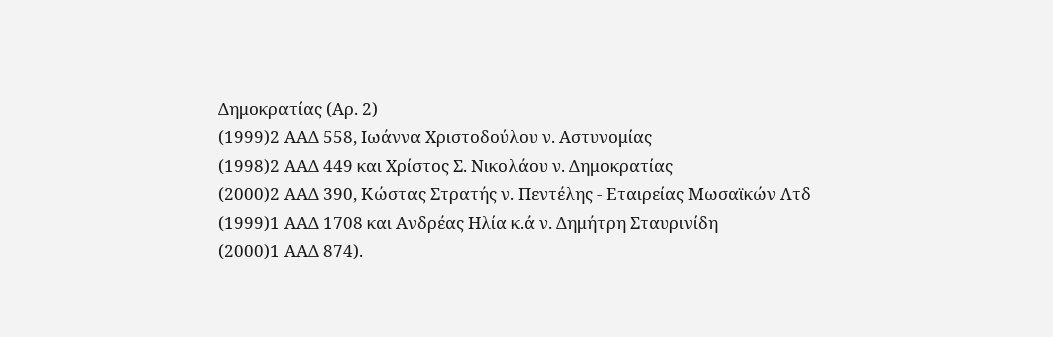Δημοκρατίας (Αρ. 2)
(1999)2 ΑΑΔ 558, Ιωάννα Χριστοδούλου ν. Αστυνομίας
(1998)2 ΑΑΔ 449 και Χρίστος Σ. Νικολάου ν. Δημοκρατίας
(2000)2 ΑΑΔ 390, Κώστας Στρατής ν. Πεντέλης - Εταιρείας Μωσαϊκών Λτδ
(1999)1 ΑΑΔ 1708 και Ανδρέας Ηλία κ.ά ν. Δημήτρη Σταυρινίδη
(2000)1 ΑΑΔ 874).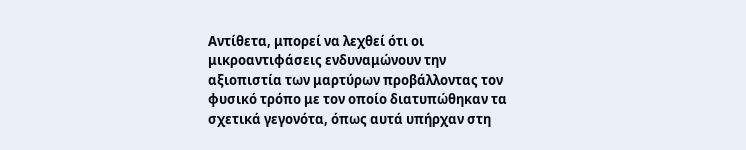Αντίθετα, μπορεί να λεχθεί ότι οι μικροαντιφάσεις ενδυναμώνουν την αξιοπιστία των μαρτύρων προβάλλοντας τον φυσικό τρόπο με τον οποίο διατυπώθηκαν τα σχετικά γεγονότα, όπως αυτά υπήρχαν στη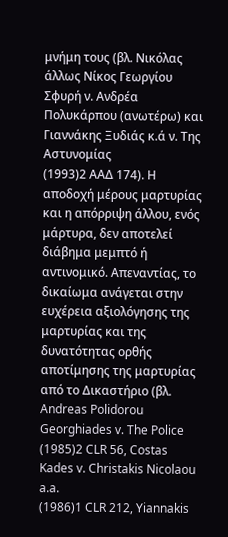μνήμη τους (βλ. Νικόλας άλλως Νίκος Γεωργίου Σφυρή ν. Ανδρέα Πολυκάρπου (ανωτέρω) και Γιαννάκης Ξυδιάς κ.ά ν. Της Αστυνομίας
(1993)2 ΑΑΔ 174). Η αποδοχή μέρους μαρτυρίας και η απόρριψη άλλου, ενός μάρτυρα, δεν αποτελεί διάβημα μεμπτό ή αντινομικό. Απεναντίας, το δικαίωμα ανάγεται στην ευχέρεια αξιολόγησης της μαρτυρίας και της δυνατότητας ορθής αποτίμησης της μαρτυρίας από το Δικαστήριο (βλ. Andreas Polidorou Georghiades v. The Police
(1985)2 CLR 56, Costas Kades v. Christakis Nicolaou a.a.
(1986)1 CLR 212, Yiannakis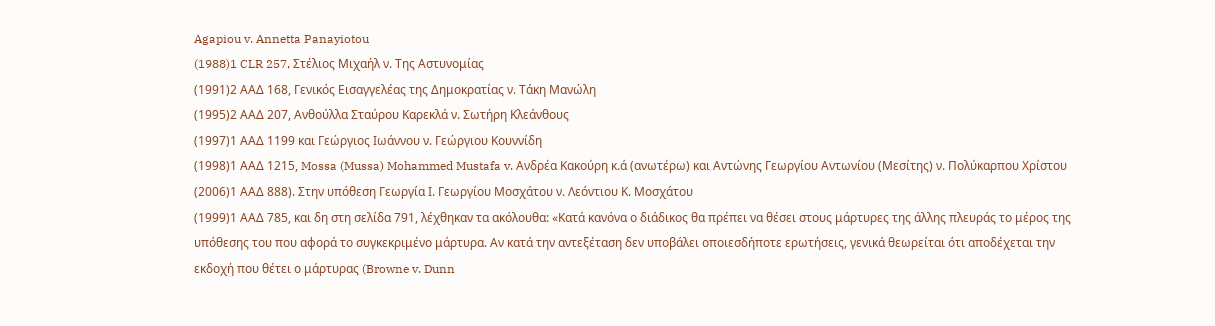Agapiou v. Annetta Panayiotou
(1988)1 CLR 257, Στέλιος Μιχαήλ ν. Της Αστυνομίας
(1991)2 ΑΑΔ 168, Γενικός Εισαγγελέας της Δημοκρατίας ν. Τάκη Μανώλη
(1995)2 ΑΑΔ 207, Ανθούλλα Σταύρου Καρεκλά ν. Σωτήρη Κλεάνθους
(1997)1 ΑΑΔ 1199 και Γεώργιος Ιωάννου ν. Γεώργιου Κουννίδη
(1998)1 ΑΑΔ 1215, Mossa (Mussa) Mohammed Mustafa v. Ανδρέα Κακούρη κ.ά (ανωτέρω) και Αντώνης Γεωργίου Αντωνίου (Μεσίτης) ν. Πολύκαρπου Χρίστου
(2006)1 ΑΑΔ 888). Στην υπόθεση Γεωργία Ι. Γεωργίου Μοσχάτου ν. Λεόντιου Κ. Μοσχάτου
(1999)1 ΑΑΔ 785, και δη στη σελίδα 791, λέχθηκαν τα ακόλουθα: «Κατά κανόνα ο διάδικος θα πρέπει να θέσει στους μάρτυρες της άλλης πλευράς το μέρος της υπόθεσης του που αφορά το συγκεκριμένο μάρτυρα. Αν κατά την αντεξέταση δεν υποβάλει οποιεσδήποτε ερωτήσεις, γενικά θεωρείται ότι αποδέχεται την εκδοχή που θέτει ο μάρτυρας (Browne v. Dunn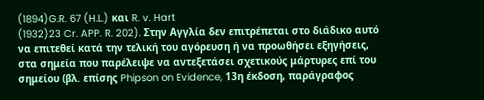(1894)G.R. 67 (H.L.) και R. v. Hart
(1932)23 Cr. APP. R. 202). Στην Αγγλία δεν επιτρέπεται στο διάδικο αυτό να επιτεθεί κατά την τελική του αγόρευση ή να προωθήσει εξηγήσεις, στα σημεία που παρέλειψε να αντεξετάσει σχετικούς μάρτυρες επί του σημείου (βλ. επίσης Phipson on Evidence, 13η έκδοση, παράγραφος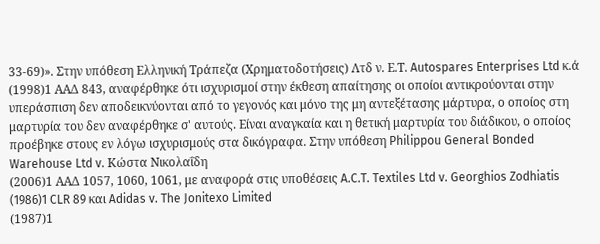33-69)». Στην υπόθεση Ελληνική Τράπεζα (Χρηματοδοτήσεις) Λτδ ν. Ε.Τ. Autospares Enterprises Ltd κ.ά
(1998)1 ΑΑΔ 843, αναφέρθηκε ότι ισχυρισμοί στην έκθεση απαίτησης οι οποίοι αντικρούονται στην υπεράσπιση δεν αποδεικνύονται από το γεγονός και μόνο της μη αντεξέτασης μάρτυρα, ο οποίος στη μαρτυρία του δεν αναφέρθηκε σ' αυτούς. Είναι αναγκαία και η θετική μαρτυρία του διάδικου, ο οποίος προέβηκε στους εν λόγω ισχυρισμούς στα δικόγραφα. Στην υπόθεση Philippou General Bonded Warehouse Ltd v. Κώστα Νικολαΐδη
(2006)1 ΑΑΔ 1057, 1060, 1061, με αναφορά στις υποθέσεις A.C.T. Textiles Ltd v. Georghios Zodhiatis
(1986)1 CLR 89 και Adidas v. The Jonitexo Limited
(1987)1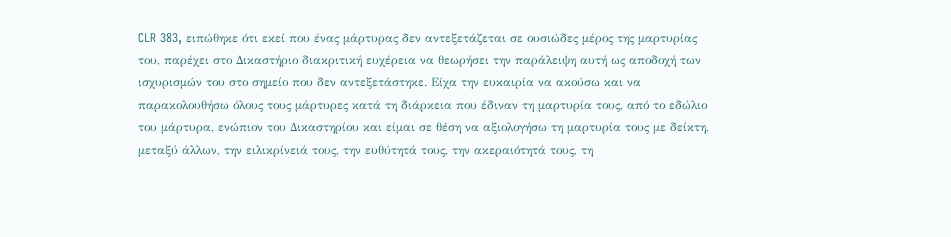CLR 383, ειπώθηκε ότι εκεί που ένας μάρτυρας δεν αντεξετάζεται σε ουσιώδες μέρος της μαρτυρίας του, παρέχει στο Δικαστήριο διακριτική ευχέρεια να θεωρήσει την παράλειψη αυτή ως αποδοχή των ισχυρισμών του στο σημείο που δεν αντεξετάστηκε. Είχα την ευκαιρία να ακούσω και να παρακολουθήσω όλους τους μάρτυρες κατά τη διάρκεια που έδιναν τη μαρτυρία τους, από το εδώλιο του μάρτυρα, ενώπιον του Δικαστηρίου και είμαι σε θέση να αξιολογήσω τη μαρτυρία τους με δείκτη, μεταξύ άλλων, την ειλικρίνειά τους, την ευθύτητά τους, την ακεραιότητά τους, τη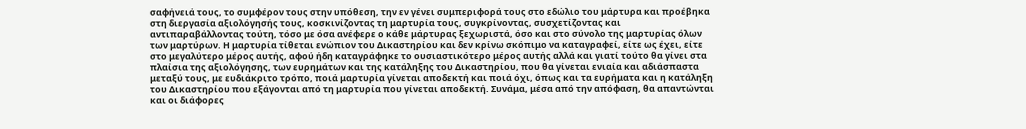σαφήνειά τους, το συμφέρον τους στην υπόθεση, την εν γένει συμπεριφορά τους στο εδώλιο του μάρτυρα και προέβηκα στη διεργασία αξιολόγησής τους, κοσκινίζοντας τη μαρτυρία τους, συγκρίνοντας, συσχετίζοντας και αντιπαραβάλλοντας τούτη, τόσο με όσα ανέφερε ο κάθε μάρτυρας ξεχωριστά, όσο και στο σύνολο της μαρτυρίας όλων των μαρτύρων. Η μαρτυρία τίθεται ενώπιον του Δικαστηρίου και δεν κρίνω σκόπιμο να καταγραφεί, είτε ως έχει, είτε στο μεγαλύτερο μέρος αυτής, αφού ήδη καταγράφηκε το ουσιαστικότερο μέρος αυτής αλλά και γιατί τούτο θα γίνει στα πλαίσια της αξιολόγησης, των ευρημάτων και της κατάληξης του Δικαστηρίου, που θα γίνεται ενιαία και αδιάσπαστα μεταξύ τους, με ευδιάκριτο τρόπο, ποιά μαρτυρία γίνεται αποδεκτή και ποιά όχι, όπως και τα ευρήματα και η κατάληξη του Δικαστηρίου που εξάγονται από τη μαρτυρία που γίνεται αποδεκτή. Συνάμα, μέσα από την απόφαση, θα απαντώνται και οι διάφορες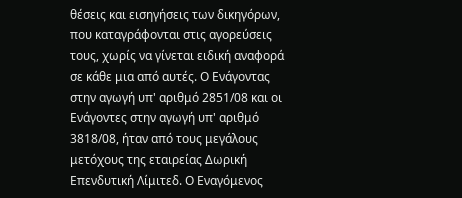θέσεις και εισηγήσεις των δικηγόρων, που καταγράφονται στις αγορεύσεις τους, χωρίς να γίνεται ειδική αναφορά σε κάθε μια από αυτές. Ο Ενάγοντας στην αγωγή υπ' αριθμό 2851/08 και οι Ενάγοντες στην αγωγή υπ' αριθμό 3818/08, ήταν από τους μεγάλους μετόχους της εταιρείας Δωρική Επενδυτική Λίμιτεδ. Ο Εναγόμενος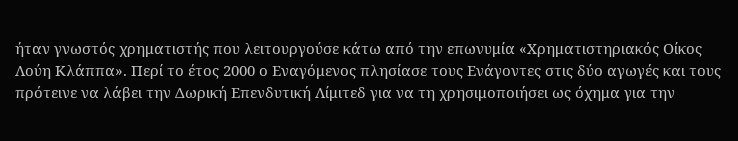ήταν γνωστός χρηματιστής που λειτουργούσε κάτω από την επωνυμία «Χρηματιστηριακός Οίκος Λούη Κλάππα». Περί το έτος 2000 ο Εναγόμενος πλησίασε τους Ενάγοντες στις δύο αγωγές και τους πρότεινε να λάβει την Δωρική Επενδυτική Λίμιτεδ για να τη χρησιμοποιήσει ως όχημα για την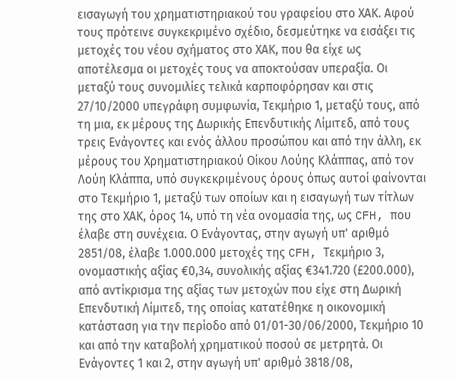εισαγωγή του χρηματιστηριακού του γραφείου στο ΧΑΚ. Αφού τους πρότεινε συγκεκριμένο σχέδιο, δεσμεύτηκε να εισάξει τις μετοχές του νέου σχήματος στο ΧΑΚ, που θα είχε ως αποτέλεσμα οι μετοχές τους να αποκτούσαν υπεραξία. Οι μεταξύ τους συνομιλίες τελικά καρποφόρησαν και στις 27/10/2000 υπεγράφη συμφωνία, Τεκμήριο 1, μεταξύ τους, από τη μια, εκ μέρους της Δωρικής Επενδυτικής Λίμιτεδ, από τους τρεις Ενάγοντες και ενός άλλου προσώπου και από την άλλη, εκ μέρους του Χρηματιστηριακού Οίκου Λούης Κλάππας, από τον Λούη Κλάππα, υπό συγκεκριμένους όρους όπως αυτοί φαίνονται στο Τεκμήριο 1, μεταξύ των οποίων και η εισαγωγή των τίτλων της στο ΧΑΚ, όρος 14, υπό τη νέα ονομασία της, ως CFH, που έλαβε στη συνέχεια. Ο Ενάγοντας, στην αγωγή υπ' αριθμό 2851/08, έλαβε 1.000.000 μετοχές της CFH, Τεκμήριο 3, ονομαστικής αξίας €0,34, συνολικής αξίας €341.720 (£200.000), από αντίκρισμα της αξίας των μετοχών που είχε στη Δωρική Επενδυτική Λίμιτεδ, της οποίας κατατέθηκε η οικονομική κατάσταση για την περίοδο από 01/01-30/06/2000, Τεκμήριο 10 και από την καταβολή χρηματικού ποσού σε μετρητά. Οι Ενάγοντες 1 και 2, στην αγωγή υπ' αριθμό 3818/08,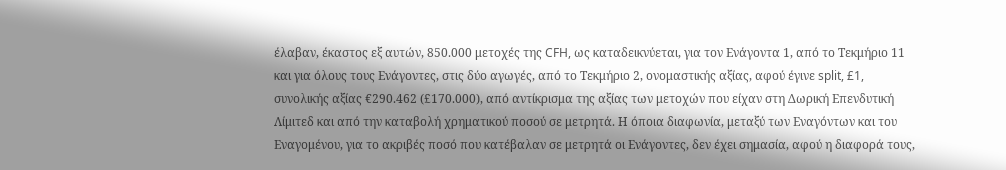έλαβαν, έκαστος εξ αυτών, 850.000 μετοχές της CFH, ως καταδεικνύεται, για τον Ενάγοντα 1, από το Τεκμήριο 11 και για όλους τους Ενάγοντες, στις δύο αγωγές, από το Τεκμήριο 2, ονομαστικής αξίας, αφού έγινε split, £1, συνολικής αξίας €290.462 (£170.000), από αντίκρισμα της αξίας των μετοχών που είχαν στη Δωρική Επενδυτική Λίμιτεδ και από την καταβολή χρηματικού ποσού σε μετρητά. Η όποια διαφωνία, μεταξύ των Εναγόντων και του Εναγομένου, για το ακριβές ποσό που κατέβαλαν σε μετρητά οι Ενάγοντες, δεν έχει σημασία, αφού η διαφορά τους,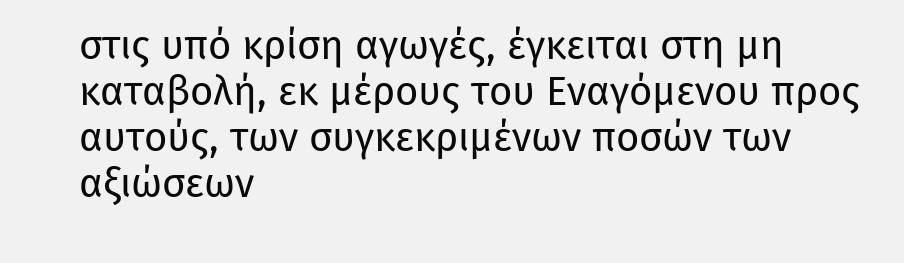στις υπό κρίση αγωγές, έγκειται στη μη καταβολή, εκ μέρους του Εναγόμενου προς αυτούς, των συγκεκριμένων ποσών των αξιώσεων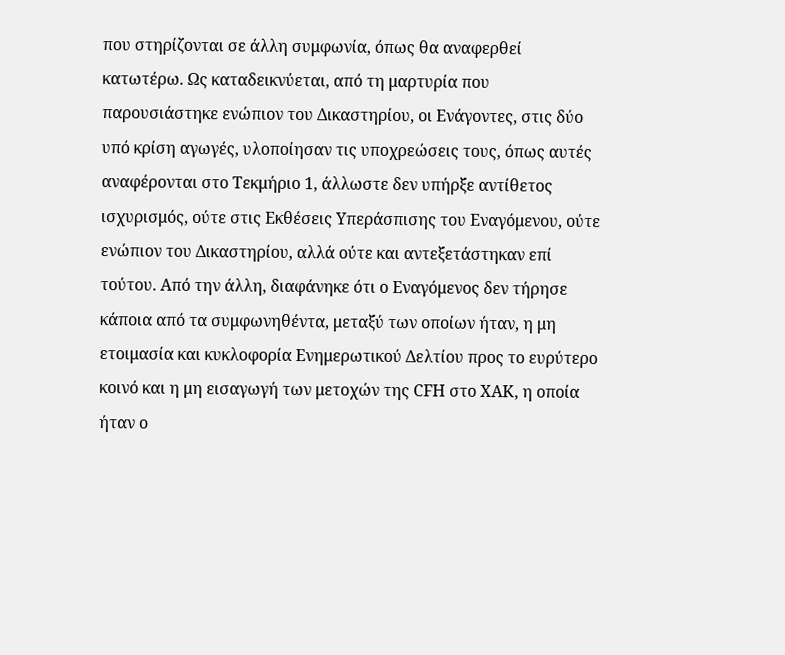που στηρίζονται σε άλλη συμφωνία, όπως θα αναφερθεί κατωτέρω. Ως καταδεικνύεται, από τη μαρτυρία που παρουσιάστηκε ενώπιον του Δικαστηρίου, οι Ενάγοντες, στις δύο υπό κρίση αγωγές, υλοποίησαν τις υποχρεώσεις τους, όπως αυτές αναφέρονται στο Τεκμήριο 1, άλλωστε δεν υπήρξε αντίθετος ισχυρισμός, ούτε στις Εκθέσεις Υπεράσπισης του Εναγόμενου, ούτε ενώπιον του Δικαστηρίου, αλλά ούτε και αντεξετάστηκαν επί τούτου. Από την άλλη, διαφάνηκε ότι ο Εναγόμενος δεν τήρησε κάποια από τα συμφωνηθέντα, μεταξύ των οποίων ήταν, η μη ετοιμασία και κυκλοφορία Ενημερωτικού Δελτίου προς το ευρύτερο κοινό και η μη εισαγωγή των μετοχών της CFH στο ΧΑΚ, η οποία ήταν ο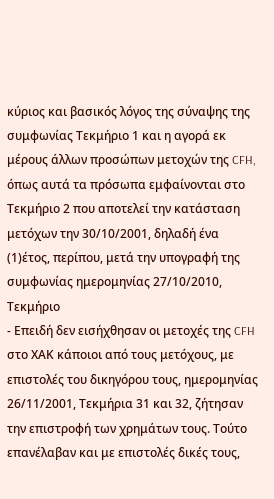κύριος και βασικός λόγος της σύναψης της συμφωνίας Τεκμήριο 1 και η αγορά εκ μέρους άλλων προσώπων μετοχών της CFH, όπως αυτά τα πρόσωπα εμφαίνονται στο Τεκμήριο 2 που αποτελεί την κατάσταση μετόχων την 30/10/2001, δηλαδή ένα
(1)έτος, περίπου, μετά την υπογραφή της συμφωνίας ημερομηνίας 27/10/2010, Τεκμήριο
- Επειδή δεν εισήχθησαν οι μετοχές της CFH στο ΧΑΚ κάποιοι από τους μετόχους, με επιστολές του δικηγόρου τους, ημερομηνίας 26/11/2001, Τεκμήρια 31 και 32, ζήτησαν την επιστροφή των χρημάτων τους. Τούτο επανέλαβαν και με επιστολές δικές τους,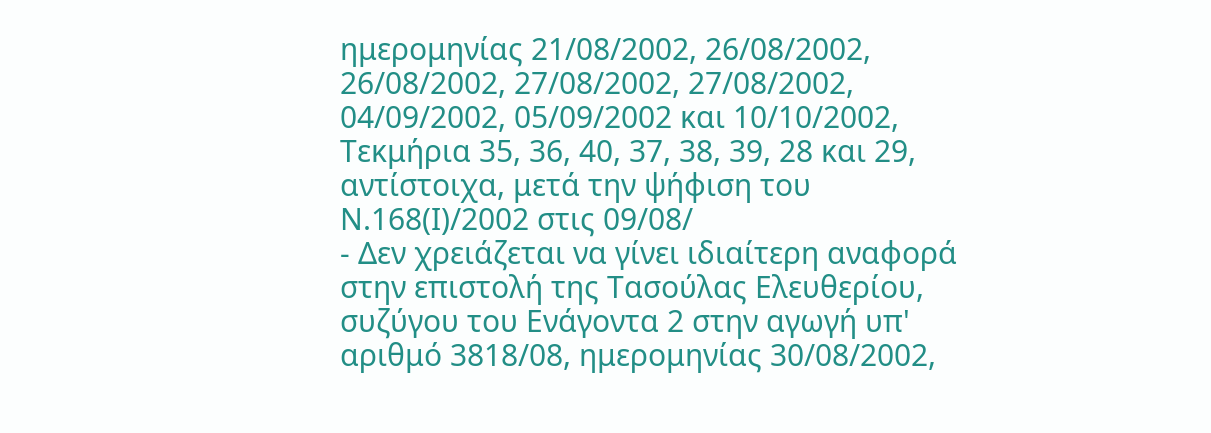ημερομηνίας 21/08/2002, 26/08/2002, 26/08/2002, 27/08/2002, 27/08/2002, 04/09/2002, 05/09/2002 και 10/10/2002, Τεκμήρια 35, 36, 40, 37, 38, 39, 28 και 29, αντίστοιχα, μετά την ψήφιση του Ν.168(Ι)/2002 στις 09/08/
- Δεν χρειάζεται να γίνει ιδιαίτερη αναφορά στην επιστολή της Τασούλας Ελευθερίου, συζύγου του Ενάγοντα 2 στην αγωγή υπ' αριθμό 3818/08, ημερομηνίας 30/08/2002,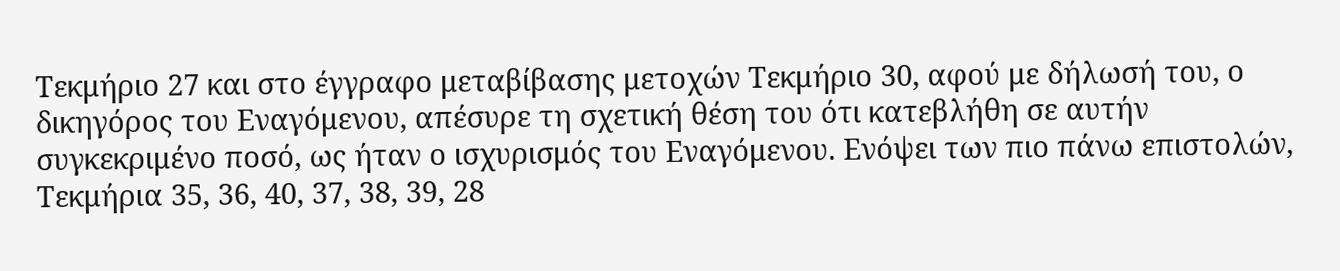Τεκμήριο 27 και στο έγγραφο μεταβίβασης μετοχών Τεκμήριο 30, αφού με δήλωσή του, ο δικηγόρος του Εναγόμενου, απέσυρε τη σχετική θέση του ότι κατεβλήθη σε αυτήν συγκεκριμένο ποσό, ως ήταν ο ισχυρισμός του Εναγόμενου. Ενόψει των πιο πάνω επιστολών, Τεκμήρια 35, 36, 40, 37, 38, 39, 28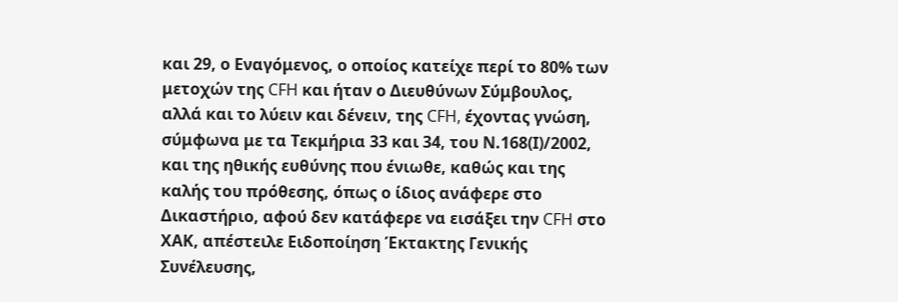και 29, ο Εναγόμενος, ο οποίος κατείχε περί το 80% των μετοχών της CFH και ήταν ο Διευθύνων Σύμβουλος, αλλά και το λύειν και δένειν, της CFH, έχοντας γνώση, σύμφωνα με τα Τεκμήρια 33 και 34, του Ν.168(Ι)/2002, και της ηθικής ευθύνης που ένιωθε, καθώς και της καλής του πρόθεσης, όπως ο ίδιος ανάφερε στο Δικαστήριο, αφού δεν κατάφερε να εισάξει την CFH στο ΧΑΚ, απέστειλε Ειδοποίηση Έκτακτης Γενικής Συνέλευσης,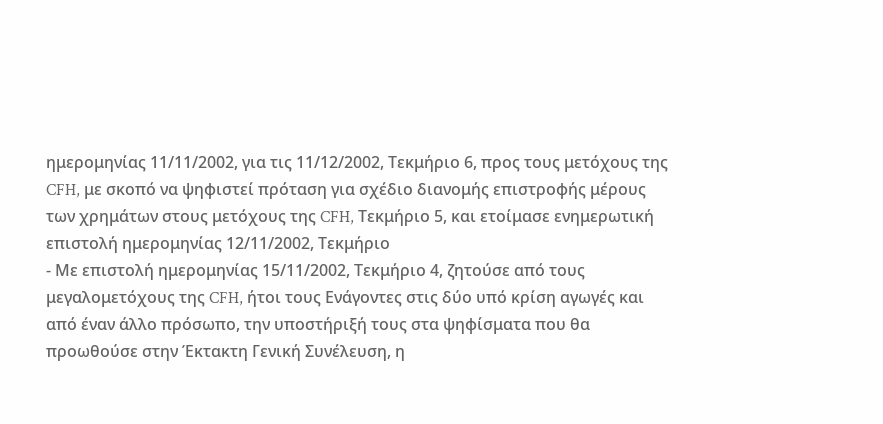ημερομηνίας 11/11/2002, για τις 11/12/2002, Τεκμήριο 6, προς τους μετόχους της CFH, με σκοπό να ψηφιστεί πρόταση για σχέδιο διανομής επιστροφής μέρους των χρημάτων στους μετόχους της CFH, Τεκμήριο 5, και ετοίμασε ενημερωτική επιστολή ημερομηνίας 12/11/2002, Τεκμήριο
- Με επιστολή ημερομηνίας 15/11/2002, Τεκμήριο 4, ζητούσε από τους μεγαλομετόχους της CFH, ήτοι τους Ενάγοντες στις δύο υπό κρίση αγωγές και από έναν άλλο πρόσωπο, την υποστήριξή τους στα ψηφίσματα που θα προωθούσε στην Έκτακτη Γενική Συνέλευση, η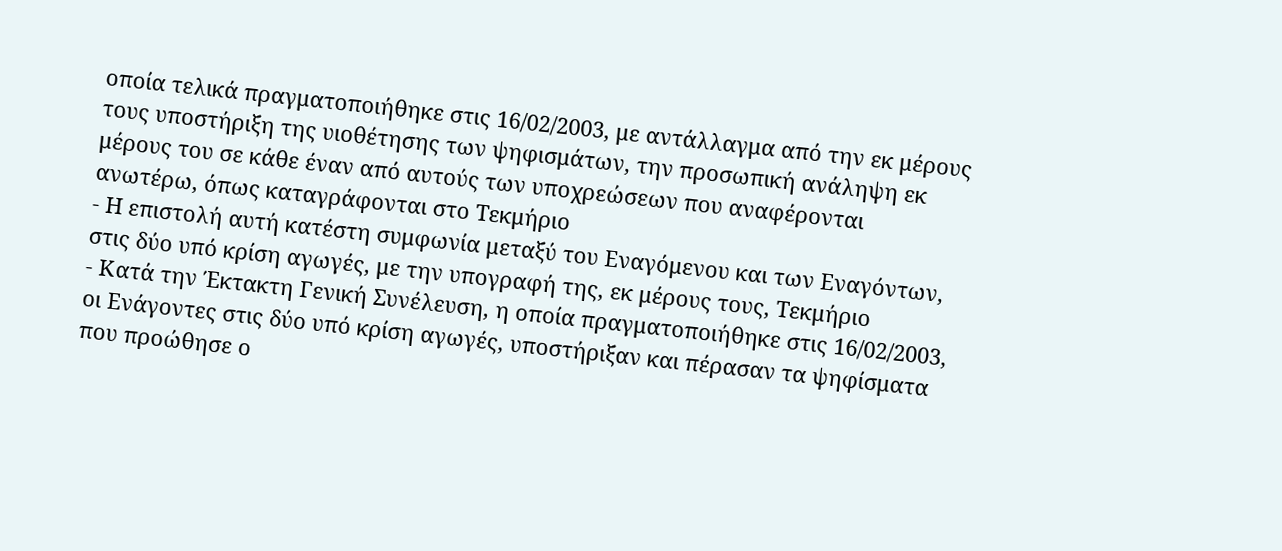οποία τελικά πραγματοποιήθηκε στις 16/02/2003, με αντάλλαγμα από την εκ μέρους τους υποστήριξη της υιοθέτησης των ψηφισμάτων, την προσωπική ανάληψη εκ μέρους του σε κάθε έναν από αυτούς των υποχρεώσεων που αναφέρονται ανωτέρω, όπως καταγράφονται στο Τεκμήριο
- Η επιστολή αυτή κατέστη συμφωνία μεταξύ του Εναγόμενου και των Εναγόντων, στις δύο υπό κρίση αγωγές, με την υπογραφή της, εκ μέρους τους, Τεκμήριο
- Κατά την Έκτακτη Γενική Συνέλευση, η οποία πραγματοποιήθηκε στις 16/02/2003, οι Ενάγοντες στις δύο υπό κρίση αγωγές, υποστήριξαν και πέρασαν τα ψηφίσματα που προώθησε ο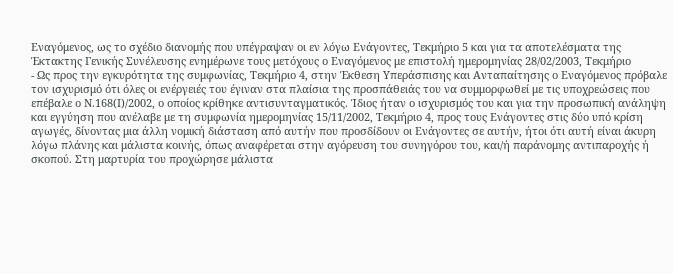Εναγόμενος, ως το σχέδιο διανομής που υπέγραψαν οι εν λόγω Ενάγοντες, Τεκμήριο 5 και για τα αποτελέσματα της Έκτακτης Γενικής Συνέλευσης ενημέρωνε τους μετόχους ο Εναγόμενος με επιστολή ημερομηνίας 28/02/2003, Τεκμήριο
- Ως προς την εγκυρότητα της συμφωνίας, Τεκμήριο 4, στην Έκθεση Υπεράσπισης και Ανταπαίτησης ο Εναγόμενος πρόβαλε τον ισχυρισμό ότι όλες οι ενέργειές του έγιναν στα πλαίσια της προσπάθειάς του να συμμορφωθεί με τις υποχρεώσεις που επέβαλε ο Ν.168(Ι)/2002, ο οποίος κρίθηκε αντισυνταγματικός. Ίδιος ήταν ο ισχυρισμός του και για την προσωπική ανάληψη και εγγύηση που ανέλαβε με τη συμφωνία ημερομηνίας 15/11/2002, Τεκμήριο 4, προς τους Ενάγοντες στις δύο υπό κρίση αγωγές, δίνοντας μια άλλη νομική διάσταση από αυτήν που προσδίδουν οι Ενάγοντες σε αυτήν, ήτοι ότι αυτή είναι άκυρη λόγω πλάνης και μάλιστα κοινής, όπως αναφέρεται στην αγόρευση του συνηγόρου του, και/ή παράνομης αντιπαροχής ή σκοπού. Στη μαρτυρία του προχώρησε μάλιστα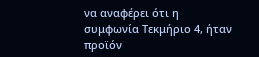να αναφέρει ότι η συμφωνία Τεκμήριο 4, ήταν προϊόν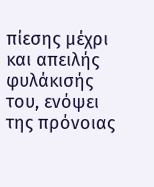πίεσης μέχρι και απειλής φυλάκισής του, ενόψει της πρόνοιας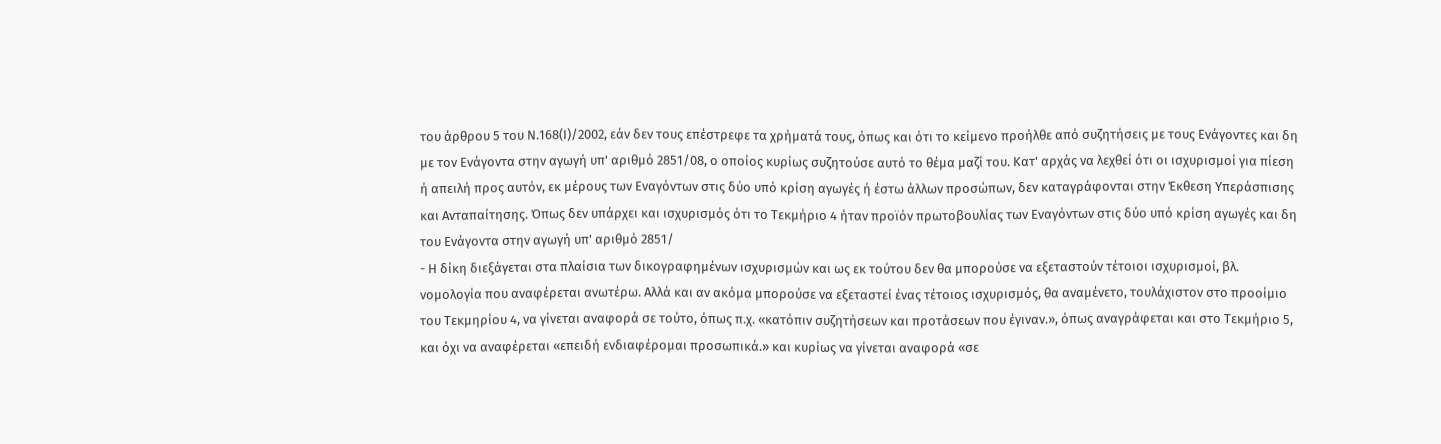του άρθρου 5 του Ν.168(Ι)/2002, εάν δεν τους επέστρεφε τα χρήματά τους, όπως και ότι το κείμενο προήλθε από συζητήσεις με τους Ενάγοντες και δη με τον Ενάγοντα στην αγωγή υπ' αριθμό 2851/08, ο οποίος κυρίως συζητούσε αυτό το θέμα μαζί του. Κατ' αρχάς να λεχθεί ότι οι ισχυρισμοί για πίεση ή απειλή προς αυτόν, εκ μέρους των Εναγόντων στις δύο υπό κρίση αγωγές ή έστω άλλων προσώπων, δεν καταγράφονται στην Έκθεση Υπεράσπισης και Ανταπαίτησης. Όπως δεν υπάρχει και ισχυρισμός ότι το Τεκμήριο 4 ήταν προϊόν πρωτοβουλίας των Εναγόντων στις δύο υπό κρίση αγωγές και δη του Ενάγοντα στην αγωγή υπ' αριθμό 2851/
- Η δίκη διεξάγεται στα πλαίσια των δικογραφημένων ισχυρισμών και ως εκ τούτου δεν θα μπορούσε να εξεταστούν τέτοιοι ισχυρισμοί, βλ. νομολογία που αναφέρεται ανωτέρω. Αλλά και αν ακόμα μπορούσε να εξεταστεί ένας τέτοιος ισχυρισμός, θα αναμένετο, τουλάχιστον στο προοίμιο του Τεκμηρίου 4, να γίνεται αναφορά σε τούτο, όπως π.χ. «κατόπιν συζητήσεων και προτάσεων που έγιναν.», όπως αναγράφεται και στο Τεκμήριο 5, και όχι να αναφέρεται «επειδή ενδιαφέρομαι προσωπικά.» και κυρίως να γίνεται αναφορά «σε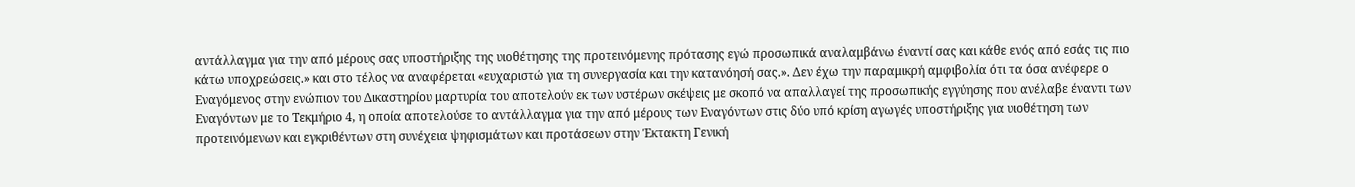αντάλλαγμα για την από μέρους σας υποστήριξης της υιοθέτησης της προτεινόμενης πρότασης εγώ προσωπικά αναλαμβάνω έναντί σας και κάθε ενός από εσάς τις πιο κάτω υποχρεώσεις.» και στο τέλος να αναφέρεται «ευχαριστώ για τη συνεργασία και την κατανόησή σας.». Δεν έχω την παραμικρή αμφιβολία ότι τα όσα ανέφερε ο Εναγόμενος στην ενώπιον του Δικαστηρίου μαρτυρία του αποτελούν εκ των υστέρων σκέψεις με σκοπό να απαλλαγεί της προσωπικής εγγύησης που ανέλαβε έναντι των Εναγόντων με το Τεκμήριο 4, η οποία αποτελούσε το αντάλλαγμα για την από μέρους των Εναγόντων στις δύο υπό κρίση αγωγές υποστήριξης για υιοθέτηση των προτεινόμενων και εγκριθέντων στη συνέχεια ψηφισμάτων και προτάσεων στην Έκτακτη Γενική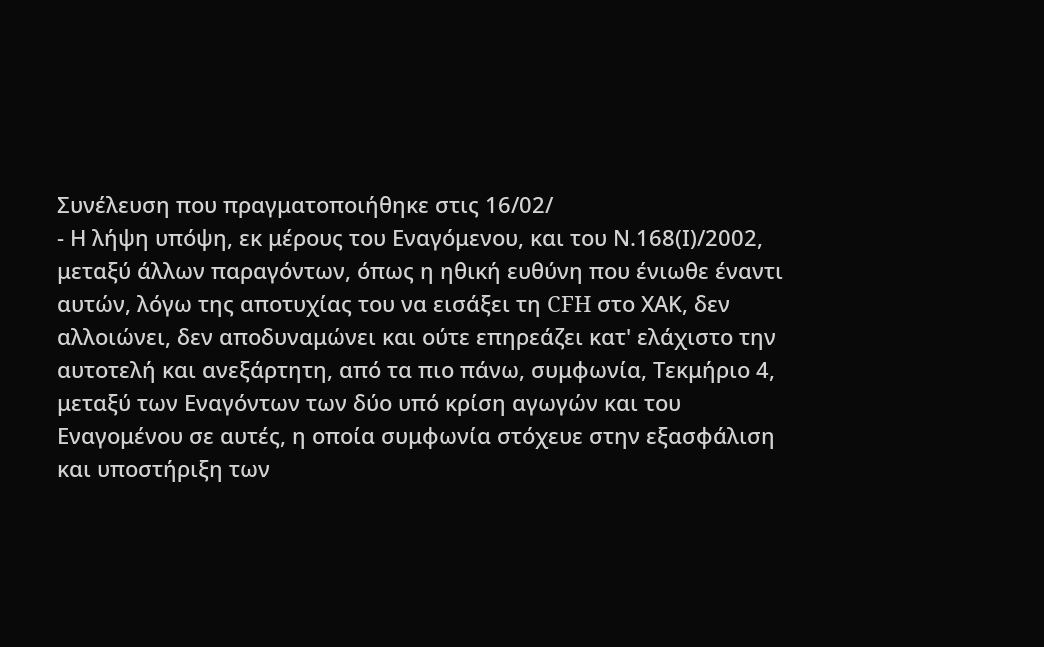Συνέλευση που πραγματοποιήθηκε στις 16/02/
- Η λήψη υπόψη, εκ μέρους του Εναγόμενου, και του Ν.168(Ι)/2002, μεταξύ άλλων παραγόντων, όπως η ηθική ευθύνη που ένιωθε έναντι αυτών, λόγω της αποτυχίας του να εισάξει τη CFH στο ΧΑΚ, δεν αλλοιώνει, δεν αποδυναμώνει και ούτε επηρεάζει κατ' ελάχιστο την αυτοτελή και ανεξάρτητη, από τα πιο πάνω, συμφωνία, Τεκμήριο 4, μεταξύ των Εναγόντων των δύο υπό κρίση αγωγών και του Εναγομένου σε αυτές, η οποία συμφωνία στόχευε στην εξασφάλιση και υποστήριξη των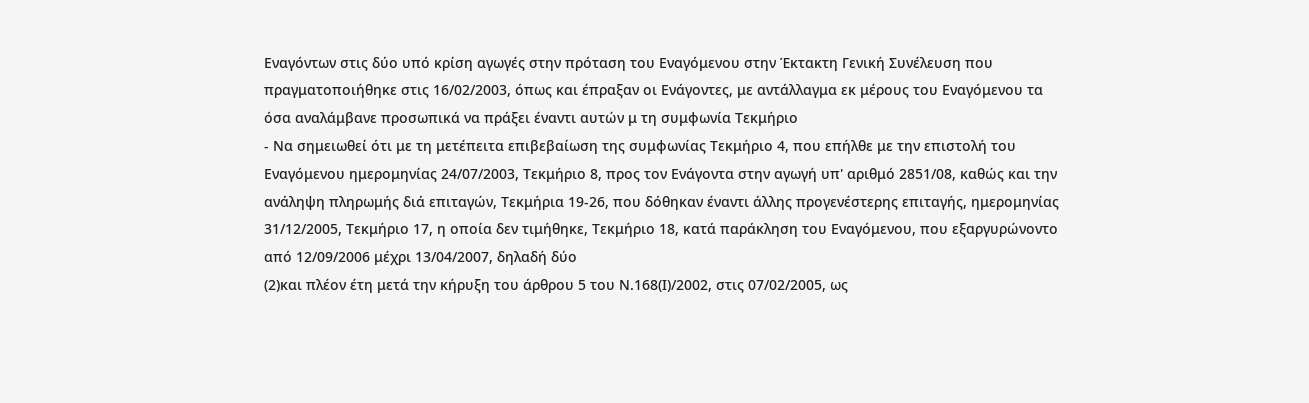Εναγόντων στις δύο υπό κρίση αγωγές στην πρόταση του Εναγόμενου στην Έκτακτη Γενική Συνέλευση που πραγματοποιήθηκε στις 16/02/2003, όπως και έπραξαν οι Ενάγοντες, με αντάλλαγμα εκ μέρους του Εναγόμενου τα όσα αναλάμβανε προσωπικά να πράξει έναντι αυτών μ τη συμφωνία Τεκμήριο
- Να σημειωθεί ότι με τη μετέπειτα επιβεβαίωση της συμφωνίας Τεκμήριο 4, που επήλθε με την επιστολή του Εναγόμενου ημερομηνίας 24/07/2003, Τεκμήριο 8, προς τον Ενάγοντα στην αγωγή υπ' αριθμό 2851/08, καθώς και την ανάληψη πληρωμής διά επιταγών, Τεκμήρια 19-26, που δόθηκαν έναντι άλλης προγενέστερης επιταγής, ημερομηνίας 31/12/2005, Τεκμήριο 17, η οποία δεν τιμήθηκε, Τεκμήριο 18, κατά παράκληση του Εναγόμενου, που εξαργυρώνοντο από 12/09/2006 μέχρι 13/04/2007, δηλαδή δύο
(2)και πλέον έτη μετά την κήρυξη του άρθρου 5 του Ν.168(Ι)/2002, στις 07/02/2005, ως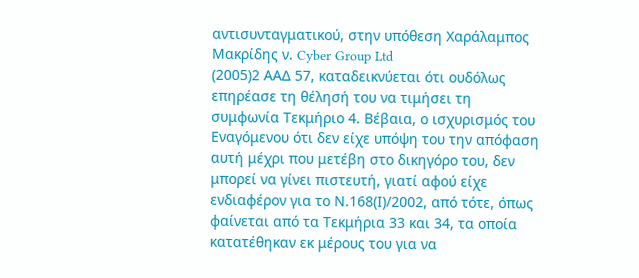αντισυνταγματικού, στην υπόθεση Χαράλαμπος Μακρίδης ν. Cyber Group Ltd
(2005)2 ΑΑΔ 57, καταδεικνύεται ότι ουδόλως επηρέασε τη θέλησή του να τιμήσει τη συμφωνία Τεκμήριο 4. Βέβαια, ο ισχυρισμός του Εναγόμενου ότι δεν είχε υπόψη του την απόφαση αυτή μέχρι που μετέβη στο δικηγόρο του, δεν μπορεί να γίνει πιστευτή, γιατί αφού είχε ενδιαφέρον για το Ν.168(Ι)/2002, από τότε, όπως φαίνεται από τα Τεκμήρια 33 και 34, τα οποία κατατέθηκαν εκ μέρους του για να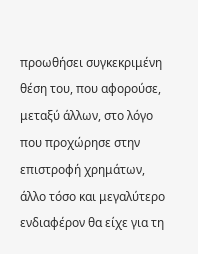προωθήσει συγκεκριμένη θέση του, που αφορούσε, μεταξύ άλλων, στο λόγο που προχώρησε στην επιστροφή χρημάτων, άλλο τόσο και μεγαλύτερο ενδιαφέρον θα είχε για τη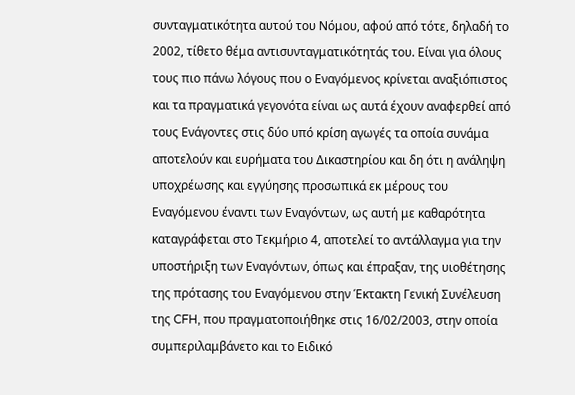συνταγματικότητα αυτού του Νόμου, αφού από τότε, δηλαδή το 2002, τίθετο θέμα αντισυνταγματικότητάς του. Είναι για όλους τους πιο πάνω λόγους που ο Εναγόμενος κρίνεται αναξιόπιστος και τα πραγματικά γεγονότα είναι ως αυτά έχουν αναφερθεί από τους Ενάγοντες στις δύο υπό κρίση αγωγές τα οποία συνάμα αποτελούν και ευρήματα του Δικαστηρίου και δη ότι η ανάληψη υποχρέωσης και εγγύησης προσωπικά εκ μέρους του Εναγόμενου έναντι των Εναγόντων, ως αυτή με καθαρότητα καταγράφεται στο Τεκμήριο 4, αποτελεί το αντάλλαγμα για την υποστήριξη των Εναγόντων, όπως και έπραξαν, της υιοθέτησης της πρότασης του Εναγόμενου στην Έκτακτη Γενική Συνέλευση της CFH, που πραγματοποιήθηκε στις 16/02/2003, στην οποία συμπεριλαμβάνετο και το Ειδικό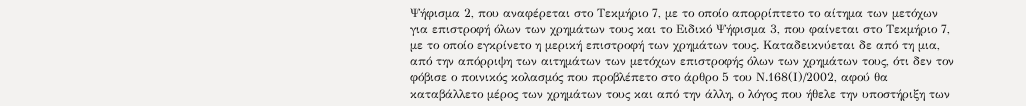Ψήφισμα 2, που αναφέρεται στο Τεκμήριο 7, με το οποίο απορρίπτετο το αίτημα των μετόχων για επιστροφή όλων των χρημάτων τους και το Ειδικό Ψήφισμα 3, που φαίνεται στο Τεκμήριο 7, με το οποίο εγκρίνετο η μερική επιστροφή των χρημάτων τους. Καταδεικνύεται δε από τη μια, από την απόρριψη των αιτημάτων των μετόχων επιστροφής όλων των χρημάτων τους, ότι δεν τον φόβισε ο ποινικός κολασμός που προβλέπετο στο άρθρο 5 του Ν.168(Ι)/2002, αφού θα καταβάλλετο μέρος των χρημάτων τους και από την άλλη, ο λόγος που ήθελε την υποστήριξη των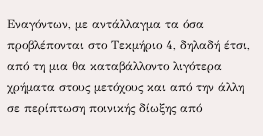Εναγόντων, με αντάλλαγμα τα όσα προβλέπονται στο Τεκμήριο 4, δηλαδή έτσι, από τη μια θα καταβάλλοντο λιγότερα χρήματα στους μετόχους και από την άλλη σε περίπτωση ποινικής δίωξης από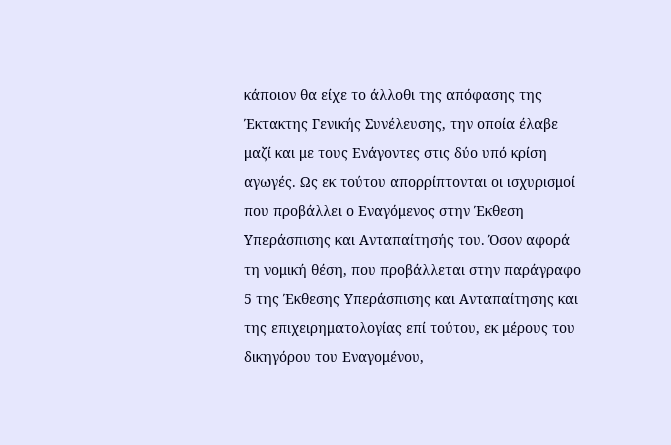κάποιον θα είχε το άλλοθι της απόφασης της Έκτακτης Γενικής Συνέλευσης, την οποία έλαβε μαζί και με τους Ενάγοντες στις δύο υπό κρίση αγωγές. Ως εκ τούτου απορρίπτονται οι ισχυρισμοί που προβάλλει ο Εναγόμενος στην Έκθεση Υπεράσπισης και Ανταπαίτησής του. Όσον αφορά τη νομική θέση, που προβάλλεται στην παράγραφο 5 της Έκθεσης Υπεράσπισης και Ανταπαίτησης και της επιχειρηματολογίας επί τούτου, εκ μέρους του δικηγόρου του Εναγομένου,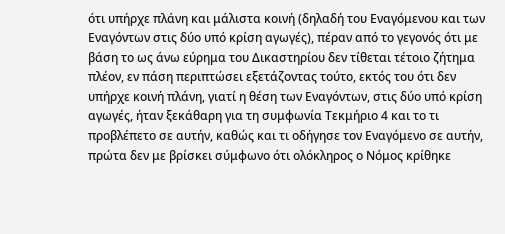ότι υπήρχε πλάνη και μάλιστα κοινή (δηλαδή του Εναγόμενου και των Εναγόντων στις δύο υπό κρίση αγωγές), πέραν από το γεγονός ότι με βάση το ως άνω εύρημα του Δικαστηρίου δεν τίθεται τέτοιο ζήτημα πλέον, εν πάση περιπτώσει εξετάζοντας τούτο, εκτός του ότι δεν υπήρχε κοινή πλάνη, γιατί η θέση των Εναγόντων, στις δύο υπό κρίση αγωγές, ήταν ξεκάθαρη για τη συμφωνία Τεκμήριο 4 και το τι προβλέπετο σε αυτήν, καθώς και τι οδήγησε τον Εναγόμενο σε αυτήν, πρώτα δεν με βρίσκει σύμφωνο ότι ολόκληρος ο Νόμος κρίθηκε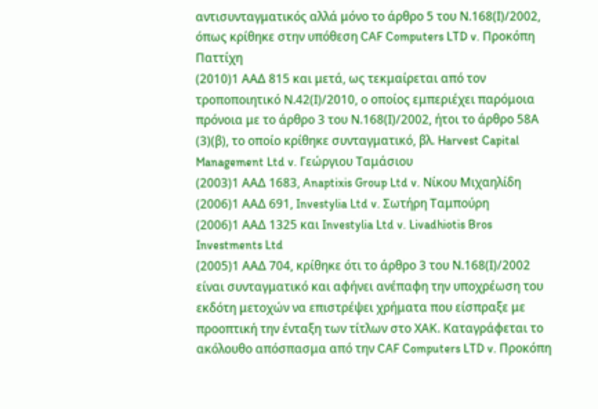αντισυνταγματικός αλλά μόνο το άρθρο 5 του Ν.168(Ι)/2002, όπως κρίθηκε στην υπόθεση CAF Computers LTD v. Προκόπη Παττίχη
(2010)1 ΑΑΔ 815 και μετά, ως τεκμαίρεται από τον τροποποιητικό Ν.42(Ι)/2010, ο οποίος εμπεριέχει παρόμοια πρόνοια με το άρθρο 3 του Ν.168(Ι)/2002, ήτοι το άρθρο 58Α
(3)(β), το οποίο κρίθηκε συνταγματικό, βλ. Harvest Capital Management Ltd v. Γεώργιου Ταμάσιου
(2003)1 ΑΑΔ 1683, Anaptixis Group Ltd v. Νίκου Μιχαηλίδη
(2006)1 ΑΑΔ 691, Investylia Ltd v. Σωτήρη Ταμπούρη
(2006)1 ΑΑΔ 1325 και Investylia Ltd v. Livadhiotis Bros Investments Ltd
(2005)1 ΑΑΔ 704, κρίθηκε ότι το άρθρο 3 του Ν.168(Ι)/2002 είναι συνταγματικό και αφήνει ανέπαφη την υποχρέωση του εκδότη μετοχών να επιστρέψει χρήματα που είσπραξε με προοπτική την ένταξη των τίτλων στο ΧΑΚ. Καταγράφεται το ακόλουθο απόσπασμα από την CAF Computers LTD v. Προκόπη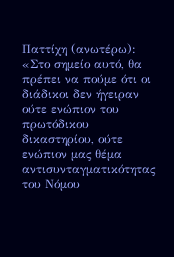Παττίχη (ανωτέρω): «Στο σημείο αυτό, θα πρέπει να πούμε ότι οι διάδικοι δεν ήγειραν ούτε ενώπιον του πρωτόδικου δικαστηρίου, ούτε ενώπιον μας θέμα αντισυνταγματικότητας του Νόμου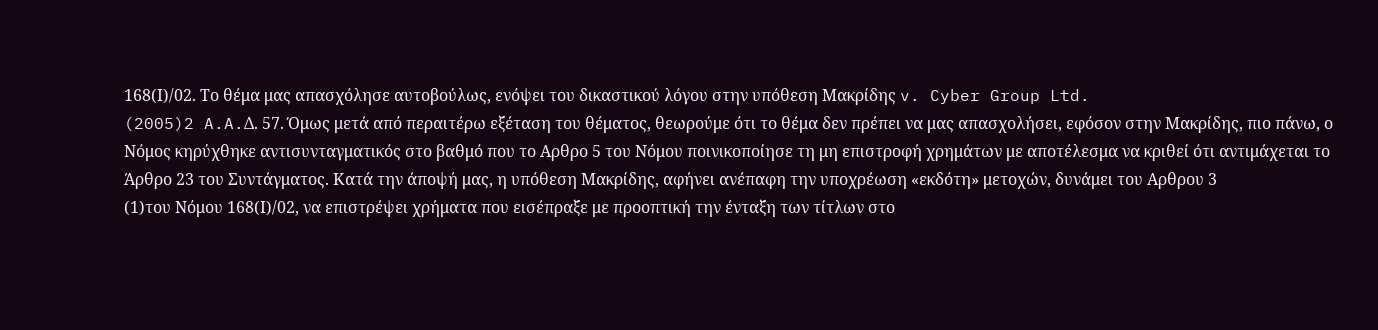168(Ι)/02. Το θέμα μας απασχόλησε αυτοβούλως, ενόψει του δικαστικού λόγου στην υπόθεση Μακρίδης v. Cyber Group Ltd.
(2005)2 A.A.Δ. 57. Όμως μετά από περαιτέρω εξέταση του θέματος, θεωρούμε ότι το θέμα δεν πρέπει να μας απασχολήσει, εφόσον στην Μακρίδης, πιο πάνω, ο Νόμος κηρύχθηκε αντισυνταγματικός στο βαθμό που το Αρθρο 5 του Νόμου ποινικοποίησε τη μη επιστροφή χρημάτων με αποτέλεσμα να κριθεί ότι αντιμάχεται το Άρθρο 23 του Συντάγματος. Κατά την άποψή μας, η υπόθεση Μακρίδης, αφήνει ανέπαφη την υποχρέωση «εκδότη» μετοχών, δυνάμει του Αρθρου 3
(1)του Νόμου 168(Ι)/02, να επιστρέψει χρήματα που εισέπραξε με προοπτική την ένταξη των τίτλων στο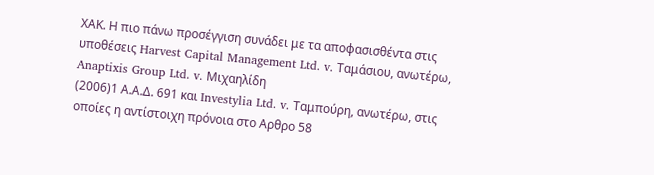ΧΑΚ. Η πιο πάνω προσέγγιση συνάδει με τα αποφασισθέντα στις υποθέσεις Harvest Capital Management Ltd. v. Ταμάσιου, ανωτέρω, Anaptixis Group Ltd. v. Μιχαηλίδη
(2006)1 Α.Α.Δ. 691 και Investylia Ltd. v. Ταμπούρη, ανωτέρω, στις οποίες η αντίστοιχη πρόνοια στο Αρθρο 58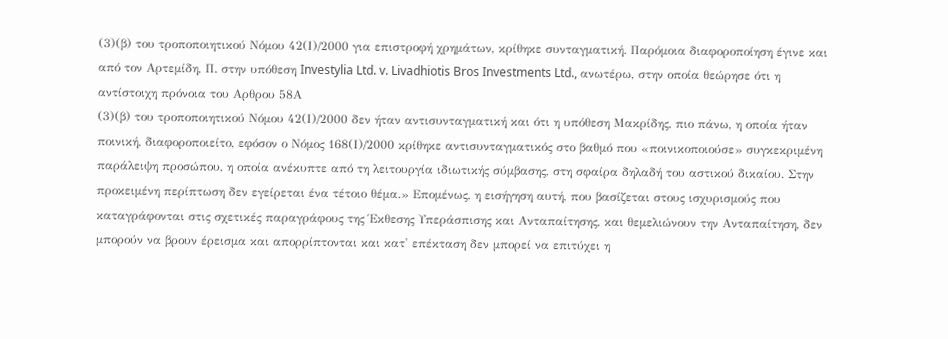(3)(β) του τροποποιητικού Νόμου 42(Ι)/2000 για επιστροφή χρημάτων, κρίθηκε συνταγματική. Παρόμοια διαφοροποίηση έγινε και από τον Αρτεμίδη, Π. στην υπόθεση Investylia Ltd. v. Livadhiotis Bros Investments Ltd., ανωτέρω, στην οποία θεώρησε ότι η αντίστοιχη πρόνοια του Αρθρου 58Α
(3)(β) του τροποποιητικού Νόμου 42(Ι)/2000 δεν ήταν αντισυνταγματική και ότι η υπόθεση Μακρίδης, πιο πάνω, η οποία ήταν ποινική, διαφοροποιείτο, εφόσον ο Νόμος 168(Ι)/2000 κρίθηκε αντισυνταγματικός στο βαθμό που «ποινικοποιούσε» συγκεκριμένη παράλειψη προσώπου, η οποία ανέκυπτε από τη λειτουργία ιδιωτικής σύμβασης, στη σφαίρα δηλαδή του αστικού δικαίου. Στην προκειμένη περίπτωση δεν εγείρεται ένα τέτοιο θέμα.» Επομένως, η εισήγηση αυτή, που βασίζεται στους ισχυρισμούς που καταγράφονται στις σχετικές παραγράφους της Έκθεσης Υπεράσπισης και Ανταπαίτησης, και θεμελιώνουν την Ανταπαίτηση, δεν μπορούν να βρουν έρεισμα και απορρίπτονται και κατ' επέκταση δεν μπορεί να επιτύχει η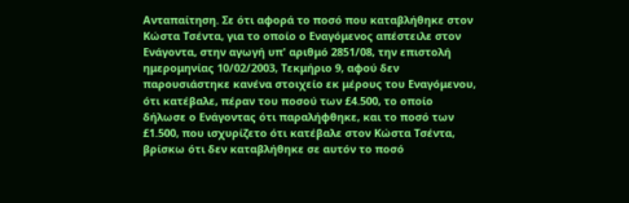Ανταπαίτηση. Σε ότι αφορά το ποσό που καταβλήθηκε στον Κώστα Τσέντα, για το οποίο ο Εναγόμενος απέστειλε στον Ενάγοντα, στην αγωγή υπ' αριθμό 2851/08, την επιστολή ημερομηνίας 10/02/2003, Τεκμήριο 9, αφού δεν παρουσιάστηκε κανένα στοιχείο εκ μέρους του Εναγόμενου, ότι κατέβαλε, πέραν του ποσού των £4.500, το οποίο δήλωσε ο Ενάγοντας ότι παραλήφθηκε, και το ποσό των £1.500, που ισχυρίζετο ότι κατέβαλε στον Κώστα Τσέντα, βρίσκω ότι δεν καταβλήθηκε σε αυτόν το ποσό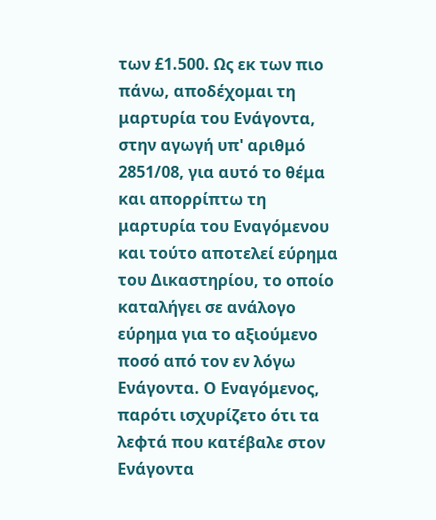των £1.500. Ως εκ των πιο πάνω, αποδέχομαι τη μαρτυρία του Ενάγοντα, στην αγωγή υπ' αριθμό 2851/08, για αυτό το θέμα και απορρίπτω τη μαρτυρία του Εναγόμενου και τούτο αποτελεί εύρημα του Δικαστηρίου, το οποίο καταλήγει σε ανάλογο εύρημα για το αξιούμενο ποσό από τον εν λόγω Ενάγοντα. Ο Εναγόμενος, παρότι ισχυρίζετο ότι τα λεφτά που κατέβαλε στον Ενάγοντα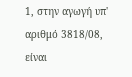1, στην αγωγή υπ' αριθμό 3818/08, είναι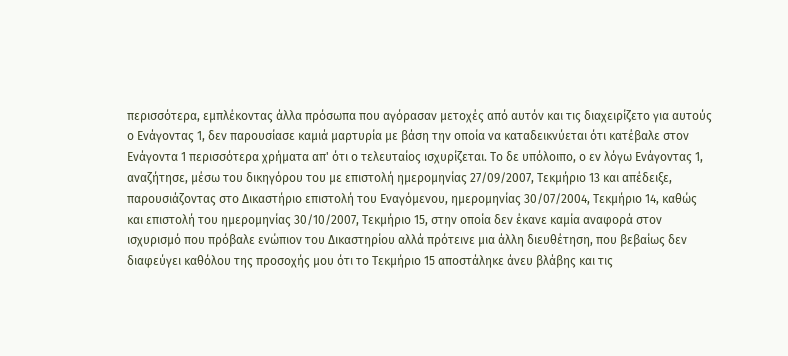περισσότερα, εμπλέκοντας άλλα πρόσωπα που αγόρασαν μετοχές από αυτόν και τις διαχειρίζετο για αυτούς ο Ενάγοντας 1, δεν παρουσίασε καμιά μαρτυρία με βάση την οποία να καταδεικνύεται ότι κατέβαλε στον Ενάγοντα 1 περισσότερα χρήματα απ' ότι ο τελευταίος ισχυρίζεται. Το δε υπόλοιπο, ο εν λόγω Ενάγοντας 1, αναζήτησε, μέσω του δικηγόρου του με επιστολή ημερομηνίας 27/09/2007, Τεκμήριο 13 και απέδειξε, παρουσιάζοντας στο Δικαστήριο επιστολή του Εναγόμενου, ημερομηνίας 30/07/2004, Τεκμήριο 14, καθώς και επιστολή του ημερομηνίας 30/10/2007, Τεκμήριο 15, στην οποία δεν έκανε καμία αναφορά στον ισχυρισμό που πρόβαλε ενώπιον του Δικαστηρίου αλλά πρότεινε μια άλλη διευθέτηση, που βεβαίως δεν διαφεύγει καθόλου της προσοχής μου ότι το Τεκμήριο 15 αποστάληκε άνευ βλάβης και τις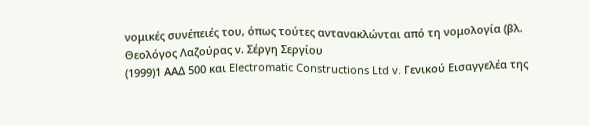νομικές συνέπειές του, όπως τούτες αντανακλώνται από τη νομολογία (βλ. Θεολόγος Λαζούρας ν. Σέργη Σεργίου
(1999)1 ΑΑΔ 500 και Electromatic Constructions Ltd v. Γενικού Εισαγγελέα της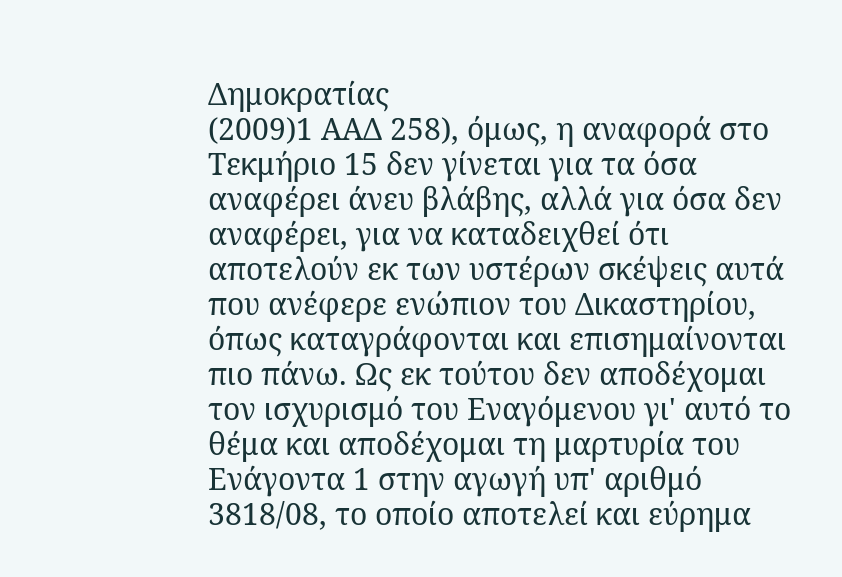Δημοκρατίας
(2009)1 ΑΑΔ 258), όμως, η αναφορά στο Τεκμήριο 15 δεν γίνεται για τα όσα αναφέρει άνευ βλάβης, αλλά για όσα δεν αναφέρει, για να καταδειχθεί ότι αποτελούν εκ των υστέρων σκέψεις αυτά που ανέφερε ενώπιον του Δικαστηρίου, όπως καταγράφονται και επισημαίνονται πιο πάνω. Ως εκ τούτου δεν αποδέχομαι τον ισχυρισμό του Εναγόμενου γι' αυτό το θέμα και αποδέχομαι τη μαρτυρία του Ενάγοντα 1 στην αγωγή υπ' αριθμό 3818/08, το οποίο αποτελεί και εύρημα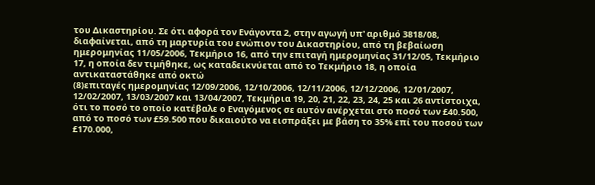του Δικαστηρίου. Σε ότι αφορά τον Ενάγοντα 2, στην αγωγή υπ' αριθμό 3818/08, διαφαίνεται, από τη μαρτυρία του ενώπιον του Δικαστηρίου, από τη βεβαίωση ημερομηνίας 11/05/2006, Τεκμήριο 16, από την επιταγή ημερομηνίας 31/12/05, Τεκμήριο 17, η οποία δεν τιμήθηκε, ως καταδεικνύεται από το Τεκμήριο 18, η οποία αντικαταστάθηκε από οκτώ
(8)επιταγές ημερομηνίας 12/09/2006, 12/10/2006, 12/11/2006, 12/12/2006, 12/01/2007, 12/02/2007, 13/03/2007 και 13/04/2007, Τεκμήρια 19, 20, 21, 22, 23, 24, 25 και 26 αντίστοιχα, ότι το ποσό το οποίο κατέβαλε ο Εναγόμενος σε αυτόν ανέρχεται στο ποσό των £40.500, από το ποσό των £59.500 που δικαιούτο να εισπράξει με βάση το 35% επί του ποσού των £170.000,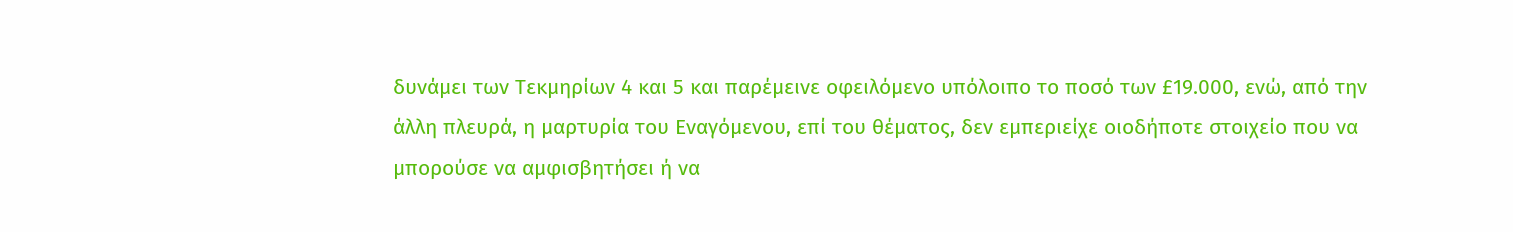δυνάμει των Τεκμηρίων 4 και 5 και παρέμεινε οφειλόμενο υπόλοιπο το ποσό των £19.000, ενώ, από την άλλη πλευρά, η μαρτυρία του Εναγόμενου, επί του θέματος, δεν εμπεριείχε οιοδήποτε στοιχείο που να μπορούσε να αμφισβητήσει ή να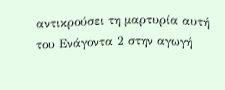αντικρούσει τη μαρτυρία αυτή του Ενάγοντα 2 στην αγωγή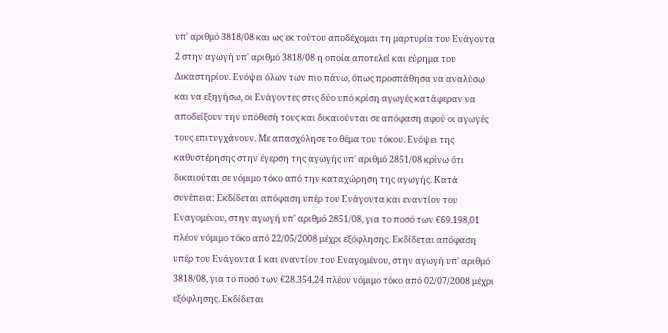υπ' αριθμό 3818/08 και ως εκ τούτου αποδέχομαι τη μαρτυρία του Ενάγοντα 2 στην αγωγή υπ' αριθμό 3818/08 η οποία αποτελεί και εύρημα του Δικαστηρίου. Ενόψει όλων των πιο πάνω, όπως προσπάθησα να αναλύσω και να εξηγήσω, οι Ενάγοντες στις δύο υπό κρίση αγωγές κατάφεραν να αποδείξουν την υπόθεσή τους και δικαιούνται σε απόφαση αφού οι αγωγές τους επιτυγχάνουν. Με απασχόλησε το θέμα του τόκου. Ενόψει της καθυστέρησης στην έγερση της αγωγής υπ' αριθμό 2851/08 κρίνω ότι δικαιούται σε νόμιμο τόκο από την καταχώρηση της αγωγής. Κατά συνέπεια: Εκδίδεται απόφαση υπέρ του Ενάγοντα και εναντίον του Εναγομένου, στην αγωγή υπ' αριθμό 2851/08, για το ποσό των €69.198,01 πλέον νόμιμο τόκο από 22/05/2008 μέχρι εξόφλησης. Εκδίδεται απόφαση υπέρ του Ενάγοντα 1 και εναντίον του Εναγομένου, στην αγωγή υπ' αριθμό 3818/08, για το ποσό των €28.354,24 πλέον νόμιμο τόκο από 02/07/2008 μέχρι εξόφλησης. Εκδίδεται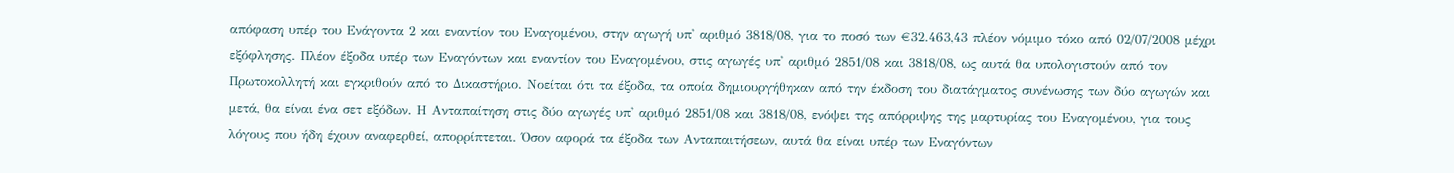απόφαση υπέρ του Ενάγοντα 2 και εναντίον του Εναγομένου, στην αγωγή υπ' αριθμό 3818/08, για το ποσό των €32.463,43 πλέον νόμιμο τόκο από 02/07/2008 μέχρι εξόφλησης. Πλέον έξοδα υπέρ των Εναγόντων και εναντίον του Εναγομένου, στις αγωγές υπ' αριθμό 2851/08 και 3818/08, ως αυτά θα υπολογιστούν από τον Πρωτοκολλητή και εγκριθούν από το Δικαστήριο. Νοείται ότι τα έξοδα, τα οποία δημιουργήθηκαν από την έκδοση του διατάγματος συνένωσης των δύο αγωγών και μετά, θα είναι ένα σετ εξόδων. Η Ανταπαίτηση στις δύο αγωγές υπ' αριθμό 2851/08 και 3818/08, ενόψει της απόρριψης της μαρτυρίας του Εναγομένου, για τους λόγους που ήδη έχουν αναφερθεί, απορρίπτεται. Όσον αφορά τα έξοδα των Ανταπαιτήσεων, αυτά θα είναι υπέρ των Εναγόντων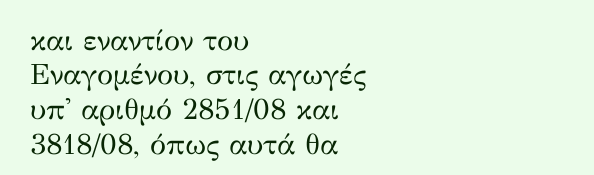και εναντίον του Εναγομένου, στις αγωγές υπ' αριθμό 2851/08 και 3818/08, όπως αυτά θα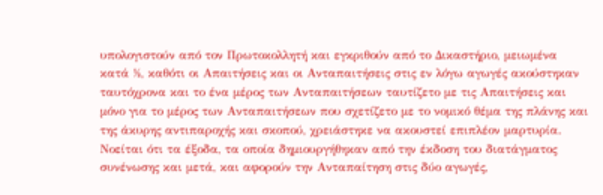υπολογιστούν από τον Πρωτοκολλητή και εγκριθούν από το Δικαστήριο, μειωμένα κατά ½, καθότι οι Απαιτήσεις και οι Ανταπαιτήσεις στις εν λόγω αγωγές ακούστηκαν ταυτόχρονα και το ένα μέρος των Ανταπαιτήσεων ταυτίζετο με τις Απαιτήσεις και μόνο για το μέρος των Ανταπαιτήσεων που σχετίζετο με το νομικό θέμα της πλάνης και της άκυρης αντιπαροχής και σκοπού, χρειάστηκε να ακουστεί επιπλέον μαρτυρία. Νοείται ότι τα έξοδα, τα οποία δημιουργήθηκαν από την έκδοση του διατάγματος συνένωσης και μετά, και αφορούν την Ανταπαίτηση στις δύο αγωγές,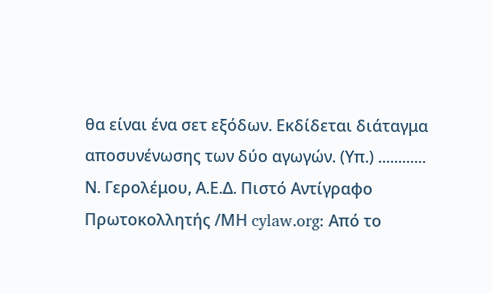θα είναι ένα σετ εξόδων. Εκδίδεται διάταγμα αποσυνένωσης των δύο αγωγών. (Υπ.) ............ Ν. Γερολέμου, Α.Ε.Δ. Πιστό Αντίγραφο Πρωτοκολλητής /ΜΗ cylaw.org: Από το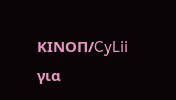ΚΙΝOΠ/CyLii για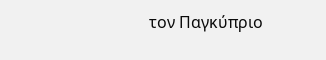τον Παγκύπριο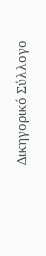Δικηγορικό Σύλλογο